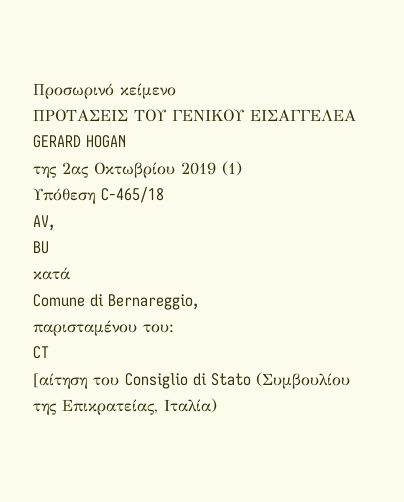Προσωρινό κείμενο
ΠΡΟΤΑΣΕΙΣ ΤΟΥ ΓΕΝΙΚΟΥ ΕΙΣΑΓΓΕΛΕΑ
GERARD HOGAN
της 2ας Οκτωβρίου 2019 (1)
Υπόθεση C-465/18
AV,
BU
κατά
Comune di Bernareggio,
παρισταμένου του:
CT
[αίτηση του Consiglio di Stato (Συμβουλίου της Επικρατείας, Ιταλία)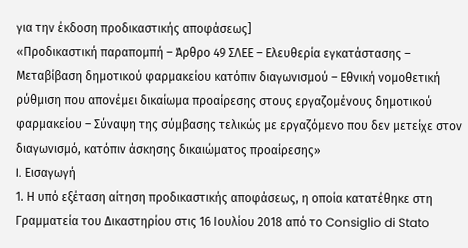για την έκδοση προδικαστικής αποφάσεως]
«Προδικαστική παραπομπή – Άρθρο 49 ΣΛΕΕ – Ελευθερία εγκατάστασης – Μεταβίβαση δημοτικού φαρμακείου κατόπιν διαγωνισμού – Εθνική νομοθετική ρύθμιση που απονέμει δικαίωμα προαίρεσης στους εργαζομένους δημοτικού φαρμακείου – Σύναψη της σύμβασης τελικώς με εργαζόμενο που δεν μετείχε στον διαγωνισμό, κατόπιν άσκησης δικαιώματος προαίρεσης»
I. Εισαγωγή
1. Η υπό εξέταση αίτηση προδικαστικής αποφάσεως, η οποία κατατέθηκε στη Γραμματεία του Δικαστηρίου στις 16 Ιουλίου 2018 από το Consiglio di Stato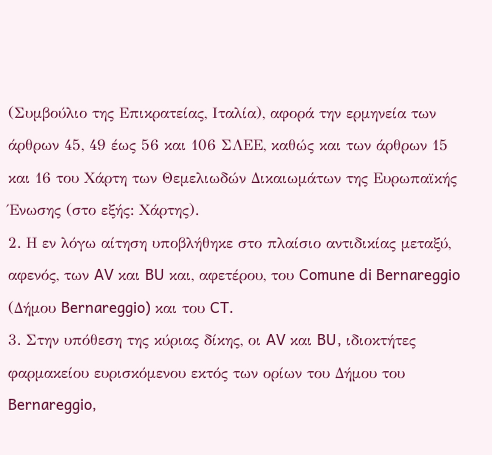(Συμβούλιο της Επικρατείας, Ιταλία), αφορά την ερμηνεία των άρθρων 45, 49 έως 56 και 106 ΣΛΕΕ, καθώς και των άρθρων 15 και 16 του Χάρτη των Θεμελιωδών Δικαιωμάτων της Ευρωπαϊκής Ένωσης (στο εξής: Χάρτης).
2. Η εν λόγω αίτηση υποβλήθηκε στο πλαίσιο αντιδικίας μεταξύ, αφενός, των AV και BU και, αφετέρου, του Comune di Bernareggio (Δήμου Bernareggio) και του CT.
3. Στην υπόθεση της κύριας δίκης, οι AV και BU, ιδιοκτήτες φαρμακείου ευρισκόμενου εκτός των ορίων του Δήμου του Bernareggio,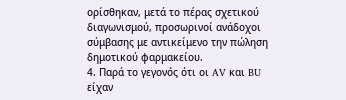ορίσθηκαν, μετά το πέρας σχετικού διαγωνισμού, προσωρινοί ανάδοχοι σύμβασης με αντικείμενο την πώληση δημοτικού φαρμακείου.
4. Παρά το γεγονός ότι οι AV και BU είχαν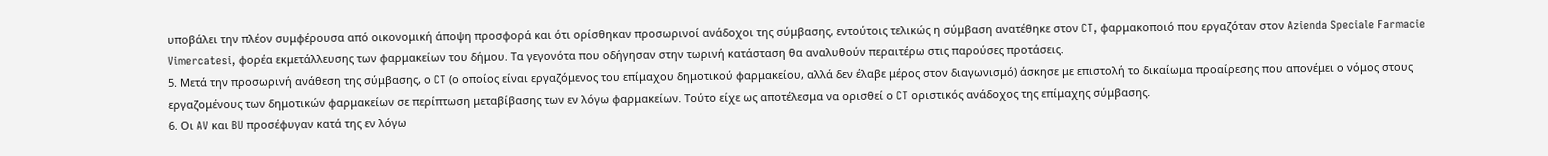υποβάλει την πλέον συμφέρουσα από οικονομική άποψη προσφορά και ότι ορίσθηκαν προσωρινοί ανάδοχοι της σύμβασης, εντούτοις τελικώς η σύμβαση ανατέθηκε στον CT, φαρμακοποιό που εργαζόταν στον Azienda Speciale Farmacie Vimercatesi, φορέα εκμετάλλευσης των φαρμακείων του δήμου. Τα γεγονότα που οδήγησαν στην τωρινή κατάσταση θα αναλυθούν περαιτέρω στις παρούσες προτάσεις.
5. Μετά την προσωρινή ανάθεση της σύμβασης, ο CT (ο οποίος είναι εργαζόμενος του επίμαχου δημοτικού φαρμακείου, αλλά δεν έλαβε μέρος στον διαγωνισμό) άσκησε με επιστολή το δικαίωμα προαίρεσης που απονέμει ο νόμος στους εργαζομένους των δημοτικών φαρμακείων σε περίπτωση μεταβίβασης των εν λόγω φαρμακείων. Τούτο είχε ως αποτέλεσμα να ορισθεί ο CT οριστικός ανάδοχος της επίμαχης σύμβασης.
6. Οι AV και BU προσέφυγαν κατά της εν λόγω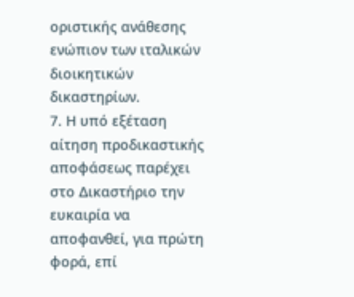οριστικής ανάθεσης ενώπιον των ιταλικών διοικητικών δικαστηρίων.
7. Η υπό εξέταση αίτηση προδικαστικής αποφάσεως παρέχει στο Δικαστήριο την ευκαιρία να αποφανθεί, για πρώτη φορά, επί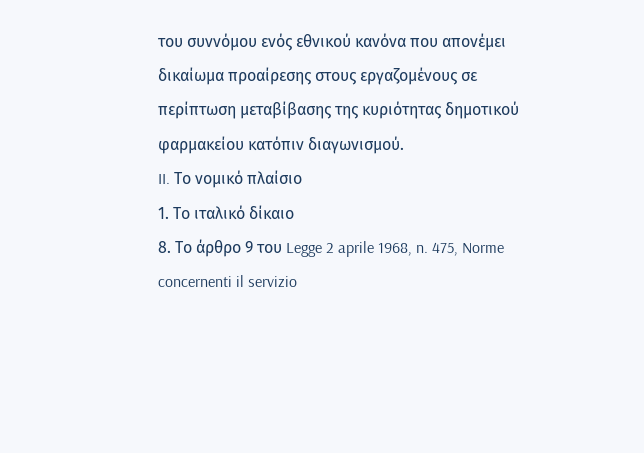του συννόμου ενός εθνικού κανόνα που απονέμει δικαίωμα προαίρεσης στους εργαζομένους σε περίπτωση μεταβίβασης της κυριότητας δημοτικού φαρμακείου κατόπιν διαγωνισμού.
II. Το νομικό πλαίσιο
1. Το ιταλικό δίκαιο
8. Το άρθρο 9 του Legge 2 aprile 1968, n. 475, Norme concernenti il servizio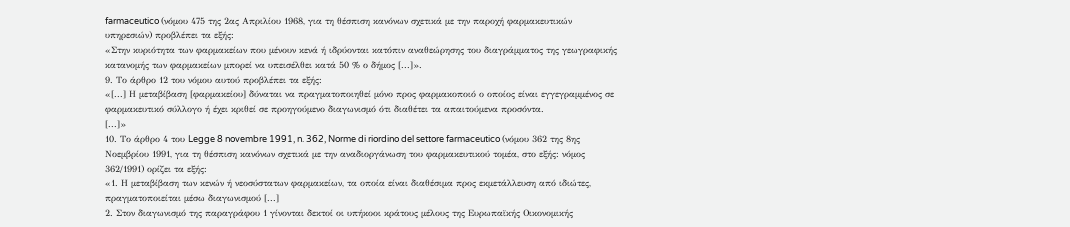farmaceutico (νόμου 475 της 2ας Απριλίου 1968, για τη θέσπιση κανόνων σχετικά με την παροχή φαρμακευτικών υπηρεσιών) προβλέπει τα εξής:
«Στην κυριότητα των φαρμακείων που μένουν κενά ή ιδρύονται κατόπιν αναθεώρησης του διαγράμματος της γεωγραφικής κατανομής των φαρμακείων μπορεί να υπεισέλθει κατά 50 % ο δήμος [...]».
9. Το άρθρο 12 του νόμου αυτού προβλέπει τα εξής:
«[...] Η μεταβίβαση [φαρμακείου] δύναται να πραγματοποιηθεί μόνο προς φαρμακοποιό ο οποίος είναι εγγεγραμμένος σε φαρμακευτικό σύλλογο ή έχει κριθεί σε προηγούμενο διαγωνισμό ότι διαθέτει τα απαιτούμενα προσόντα.
[...]»
10. Το άρθρο 4 του Legge 8 novembre 1991, n. 362, Norme di riordino del settore farmaceutico (νόμου 362 της 8ης Νοεμβρίου 1991, για τη θέσπιση κανόνων σχετικά με την αναδιοργάνωση του φαρμακευτικού τομέα, στο εξής: νόμος 362/1991) ορίζει τα εξής:
«1. Η μεταβίβαση των κενών ή νεοσύστατων φαρμακείων, τα οποία είναι διαθέσιμα προς εκμετάλλευση από ιδιώτες, πραγματοποιείται μέσω διαγωνισμού [...]
2. Στον διαγωνισμό της παραγράφου 1 γίνονται δεκτοί οι υπήκοοι κράτους μέλους της Ευρωπαϊκής Οικονομικής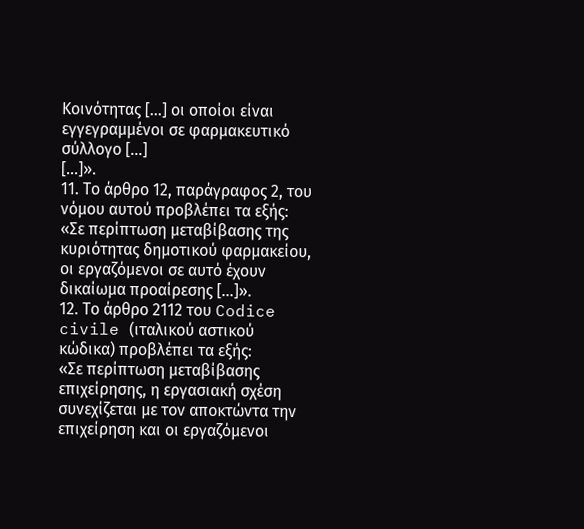Κοινότητας [...] οι οποίοι είναι εγγεγραμμένοι σε φαρμακευτικό σύλλογο [...]
[...]».
11. Το άρθρο 12, παράγραφος 2, του νόμου αυτού προβλέπει τα εξής:
«Σε περίπτωση μεταβίβασης της κυριότητας δημοτικού φαρμακείου, οι εργαζόμενοι σε αυτό έχουν δικαίωμα προαίρεσης [...]».
12. Το άρθρο 2112 του Codice civile (ιταλικού αστικού κώδικα) προβλέπει τα εξής:
«Σε περίπτωση μεταβίβασης επιχείρησης, η εργασιακή σχέση συνεχίζεται με τον αποκτώντα την επιχείρηση και οι εργαζόμενοι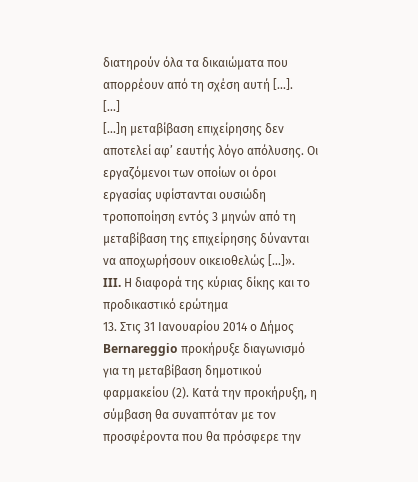διατηρούν όλα τα δικαιώματα που απορρέουν από τη σχέση αυτή [...].
[...]
[...]η μεταβίβαση επιχείρησης δεν αποτελεί αφ’ εαυτής λόγο απόλυσης. Οι εργαζόμενοι των οποίων οι όροι εργασίας υφίστανται ουσιώδη τροποποίηση εντός 3 μηνών από τη μεταβίβαση της επιχείρησης δύνανται να αποχωρήσουν οικειοθελώς [...]».
III. Η διαφορά της κύριας δίκης και το προδικαστικό ερώτημα
13. Στις 31 Ιανουαρίου 2014 ο Δήμος Bernareggio προκήρυξε διαγωνισμό για τη μεταβίβαση δημοτικού φαρμακείου (2). Κατά την προκήρυξη, η σύμβαση θα συναπτόταν με τον προσφέροντα που θα πρόσφερε την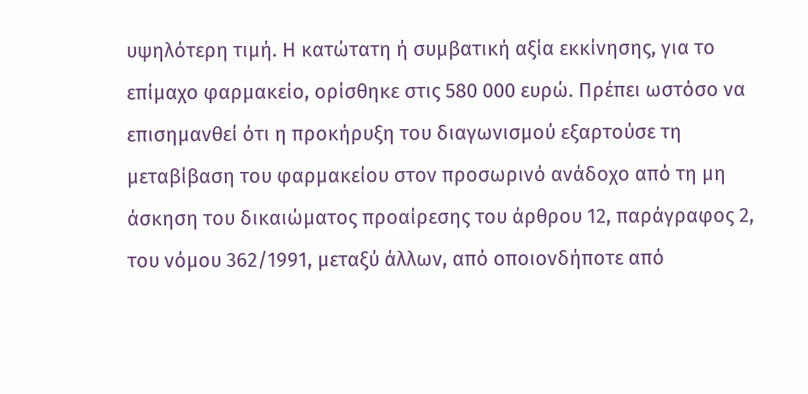υψηλότερη τιμή. Η κατώτατη ή συμβατική αξία εκκίνησης, για το επίμαχο φαρμακείο, ορίσθηκε στις 580 000 ευρώ. Πρέπει ωστόσο να επισημανθεί ότι η προκήρυξη του διαγωνισμού εξαρτούσε τη μεταβίβαση του φαρμακείου στον προσωρινό ανάδοχο από τη μη άσκηση του δικαιώματος προαίρεσης του άρθρου 12, παράγραφος 2, του νόμου 362/1991, μεταξύ άλλων, από οποιονδήποτε από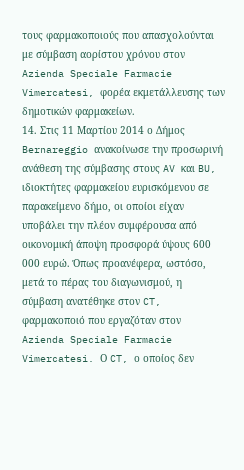τους φαρμακοποιούς που απασχολούνται με σύμβαση αορίστου χρόνου στον Azienda Speciale Farmacie Vimercatesi, φορέα εκμετάλλευσης των δημοτικών φαρμακείων.
14. Στις 11 Μαρτίου 2014 ο Δήμος Bernareggio ανακοίνωσε την προσωρινή ανάθεση της σύμβασης στους AV και BU, ιδιοκτήτες φαρμακείου ευρισκόμενου σε παρακείμενο δήμο, οι οποίοι είχαν υποβάλει την πλέον συμφέρουσα από οικονομική άποψη προσφορά ύψους 600 000 ευρώ. Όπως προανέφερα, ωστόσο, μετά το πέρας του διαγωνισμού, η σύμβαση ανατέθηκε στον CT, φαρμακοποιό που εργαζόταν στον Azienda Speciale Farmacie Vimercatesi. Ο CT, ο οποίος δεν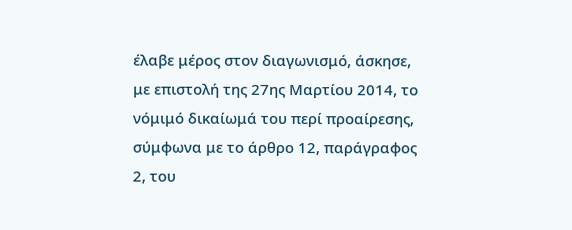έλαβε μέρος στον διαγωνισμό, άσκησε, με επιστολή της 27ης Μαρτίου 2014, το νόμιμό δικαίωμά του περί προαίρεσης, σύμφωνα με το άρθρο 12, παράγραφος 2, του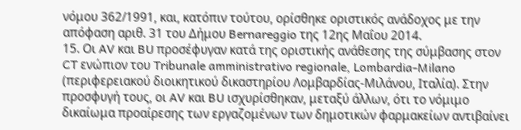νόμου 362/1991, και, κατόπιν τούτου, ορίσθηκε οριστικός ανάδοχος με την απόφαση αριθ. 31 του Δήμου Bernareggio της 12ης Μαΐου 2014.
15. Οι AV και BU προσέφυγαν κατά της οριστικής ανάθεσης της σύμβασης στον CT ενώπιον του Tribunale amministrativo regionale, Lombardia-Milano (περιφερειακού διοικητικού δικαστηρίου Λομβαρδίας-Μιλάνου, Ιταλία). Στην προσφυγή τους, οι AV και BU ισχυρίσθηκαν, μεταξύ άλλων, ότι το νόμιμο δικαίωμα προαίρεσης των εργαζομένων των δημοτικών φαρμακείων αντιβαίνει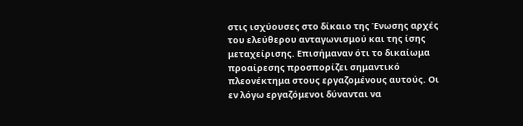στις ισχύουσες στο δίκαιο της Ένωσης αρχές του ελεύθερου ανταγωνισμού και της ίσης μεταχείρισης. Επισήμαναν ότι το δικαίωμα προαίρεσης προσπορίζει σημαντικό πλεονέκτημα στους εργαζομένους αυτούς. Οι εν λόγω εργαζόμενοι δύνανται να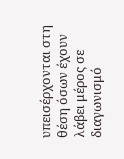υπεισέρχονται στη θέση όσων έχουν λάβει μέρος σε διαγωνισμό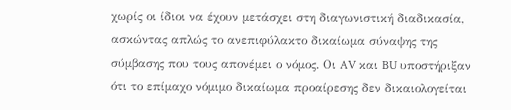χωρίς οι ίδιοι να έχουν μετάσχει στη διαγωνιστική διαδικασία, ασκώντας απλώς το ανεπιφύλακτο δικαίωμα σύναψης της σύμβασης που τους απονέμει ο νόμος. Οι AV και BU υποστήριξαν ότι το επίμαχο νόμιμο δικαίωμα προαίρεσης δεν δικαιολογείται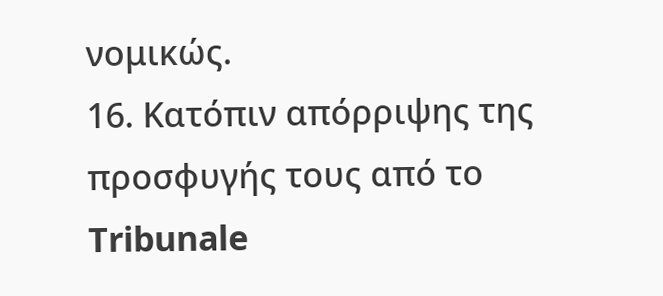νομικώς.
16. Κατόπιν απόρριψης της προσφυγής τους από το Tribunale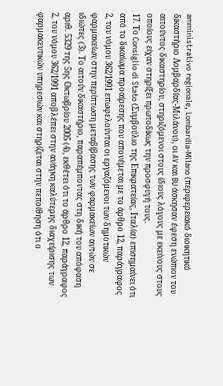amministrativo regionale, Lombardia-Milano (περιφερειακό διοικητικό δικαστήριο Λομβαρδίας‑Μιλάνου), οι AV και BU άσκησαν έφεση ενώπιον του αιτούντος δικαστηρίου, στηριζόμενοι στους ίδιους λόγους με εκείνους στους οποίους είχαν στηρίξει πρωτοδίκως την προσφυγή τους.
17. Το Consiglio di Stato (Συμβούλιο της Επικρατείας, Ιταλία) επισημαίνει ότι από το δικαίωμα προαίρεσης που απονέμεται με το άρθρο 12, παράγραφος 2, του νόμου 362/1991 επωφελούνται οι εργαζόμενοι των δημοτικών φαρμακείων στην περίπτωση μεταβίβασης των φαρμακείων αυτών σε ιδιώτες (3). Το αιτούν δικαστήριο, παραπέμποντας στη δική του απόφαση αριθ. 5329 της 5ης Οκτωβρίου 2005 (4), εκθέτει ότι το άρθρο 12, παράγραφος 2, του νόμου 362/1991 αποβλέπει στην ανάγκη καλύτερης διαχείρισης των φαρμακευτικών υπηρεσιών και στηρίζεται στην πεποίθηση ότι ο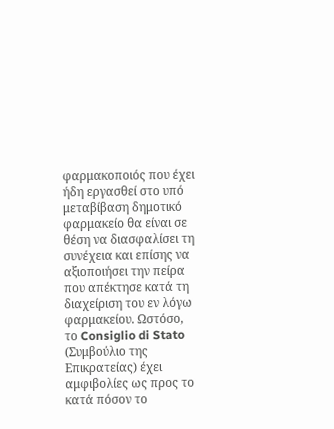φαρμακοποιός που έχει ήδη εργασθεί στο υπό μεταβίβαση δημοτικό φαρμακείο θα είναι σε θέση να διασφαλίσει τη συνέχεια και επίσης να αξιοποιήσει την πείρα που απέκτησε κατά τη διαχείριση του εν λόγω φαρμακείου. Ωστόσο, το Consiglio di Stato (Συμβούλιο της Επικρατείας) έχει αμφιβολίες ως προς το κατά πόσον το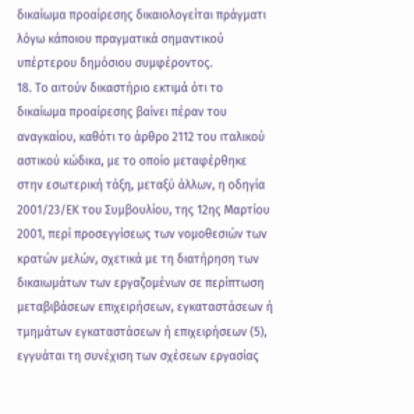δικαίωμα προαίρεσης δικαιολογείται πράγματι λόγω κάποιου πραγματικά σημαντικού υπέρτερου δημόσιου συμφέροντος.
18. Το αιτούν δικαστήριο εκτιμά ότι το δικαίωμα προαίρεσης βαίνει πέραν του αναγκαίου, καθότι το άρθρο 2112 του ιταλικού αστικού κώδικα, με το οποίο μεταφέρθηκε στην εσωτερική τάξη, μεταξύ άλλων, η οδηγία 2001/23/ΕΚ του Συμβουλίου, της 12ης Μαρτίου 2001, περί προσεγγίσεως των νομοθεσιών των κρατών μελών, σχετικά με τη διατήρηση των δικαιωμάτων των εργαζομένων σε περίπτωση μεταβιβάσεων επιχειρήσεων, εγκαταστάσεων ή τμημάτων εγκαταστάσεων ή επιχειρήσεων (5), εγγυάται τη συνέχιση των σχέσεων εργασίας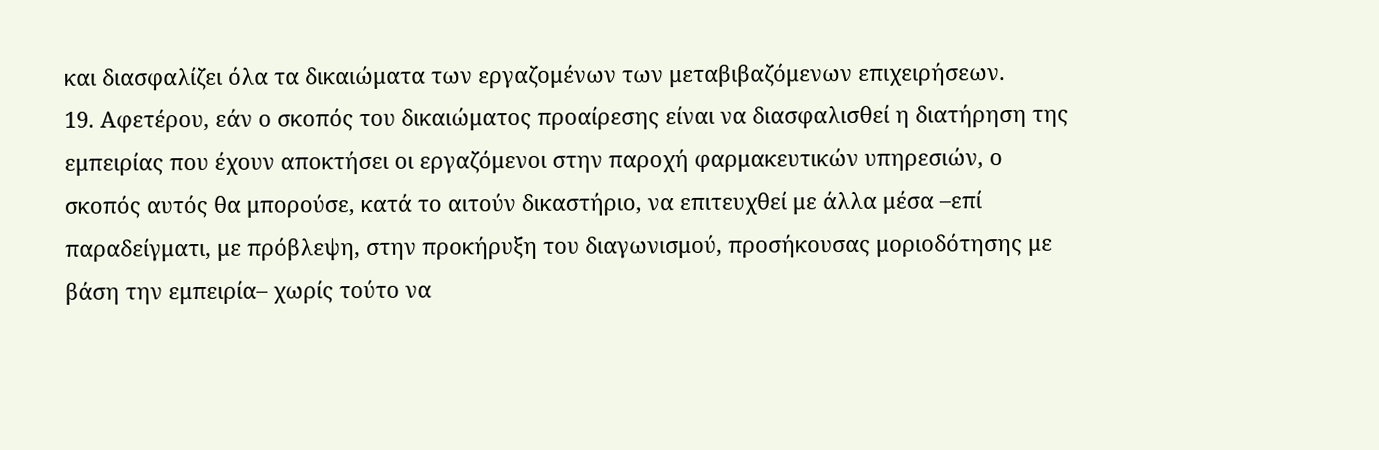και διασφαλίζει όλα τα δικαιώματα των εργαζομένων των μεταβιβαζόμενων επιχειρήσεων.
19. Αφετέρου, εάν ο σκοπός του δικαιώματος προαίρεσης είναι να διασφαλισθεί η διατήρηση της εμπειρίας που έχουν αποκτήσει οι εργαζόμενοι στην παροχή φαρμακευτικών υπηρεσιών, ο σκοπός αυτός θα μπορούσε, κατά το αιτούν δικαστήριο, να επιτευχθεί με άλλα μέσα –επί παραδείγματι, με πρόβλεψη, στην προκήρυξη του διαγωνισμού, προσήκουσας μοριοδότησης με βάση την εμπειρία– χωρίς τούτο να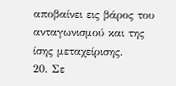αποβαίνει εις βάρος του ανταγωνισμού και της ίσης μεταχείρισης.
20. Σε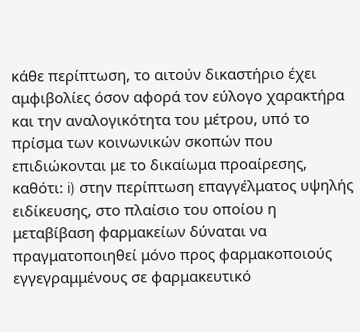κάθε περίπτωση, το αιτούν δικαστήριο έχει αμφιβολίες όσον αφορά τον εύλογο χαρακτήρα και την αναλογικότητα του μέτρου, υπό το πρίσμα των κοινωνικών σκοπών που επιδιώκονται με το δικαίωμα προαίρεσης, καθότι: i) στην περίπτωση επαγγέλματος υψηλής ειδίκευσης, στο πλαίσιο του οποίου η μεταβίβαση φαρμακείων δύναται να πραγματοποιηθεί μόνο προς φαρμακοποιούς εγγεγραμμένους σε φαρμακευτικό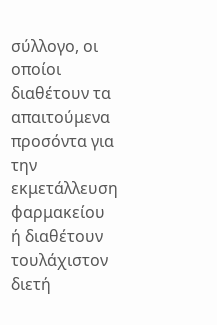σύλλογο, οι οποίοι διαθέτουν τα απαιτούμενα προσόντα για την εκμετάλλευση φαρμακείου ή διαθέτουν τουλάχιστον διετή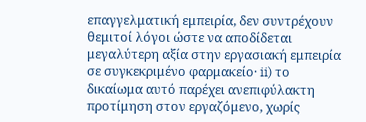επαγγελματική εμπειρία, δεν συντρέχουν θεμιτοί λόγοι ώστε να αποδίδεται μεγαλύτερη αξία στην εργασιακή εμπειρία σε συγκεκριμένο φαρμακείο· ii) το δικαίωμα αυτό παρέχει ανεπιφύλακτη προτίμηση στον εργαζόμενο, χωρίς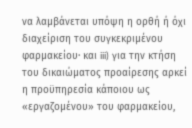να λαμβάνεται υπόψη η ορθή ή όχι διαχείριση του συγκεκριμένου φαρμακείου· και iii) για την κτήση του δικαιώματος προαίρεσης αρκεί η προϋπηρεσία κάποιου ως «εργαζομένου» του φαρμακείου,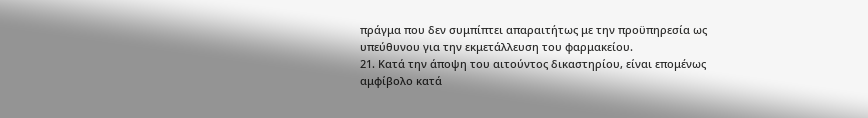πράγμα που δεν συμπίπτει απαραιτήτως με την προϋπηρεσία ως υπεύθυνου για την εκμετάλλευση του φαρμακείου.
21. Κατά την άποψη του αιτούντος δικαστηρίου, είναι επομένως αμφίβολο κατά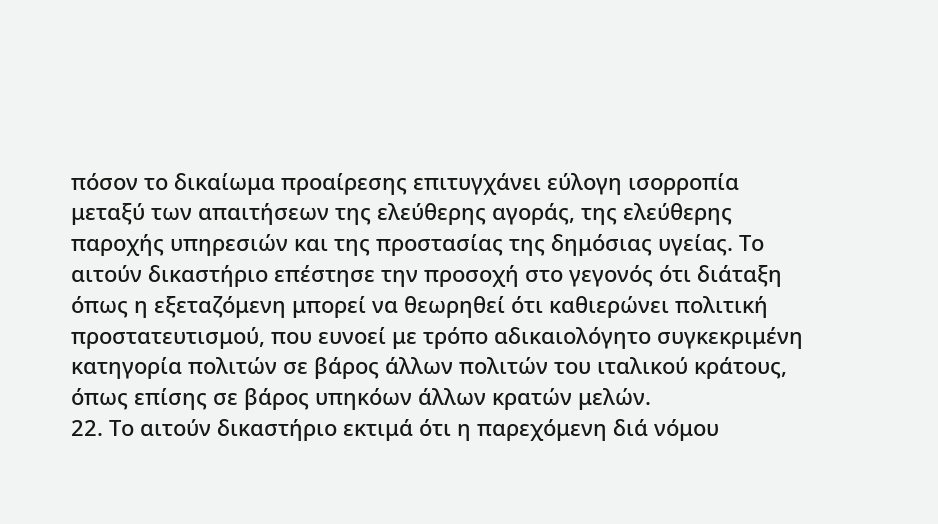πόσον το δικαίωμα προαίρεσης επιτυγχάνει εύλογη ισορροπία μεταξύ των απαιτήσεων της ελεύθερης αγοράς, της ελεύθερης παροχής υπηρεσιών και της προστασίας της δημόσιας υγείας. Το αιτούν δικαστήριο επέστησε την προσοχή στο γεγονός ότι διάταξη όπως η εξεταζόμενη μπορεί να θεωρηθεί ότι καθιερώνει πολιτική προστατευτισμού, που ευνοεί με τρόπο αδικαιολόγητο συγκεκριμένη κατηγορία πολιτών σε βάρος άλλων πολιτών του ιταλικού κράτους, όπως επίσης σε βάρος υπηκόων άλλων κρατών μελών.
22. Το αιτούν δικαστήριο εκτιμά ότι η παρεχόμενη διά νόμου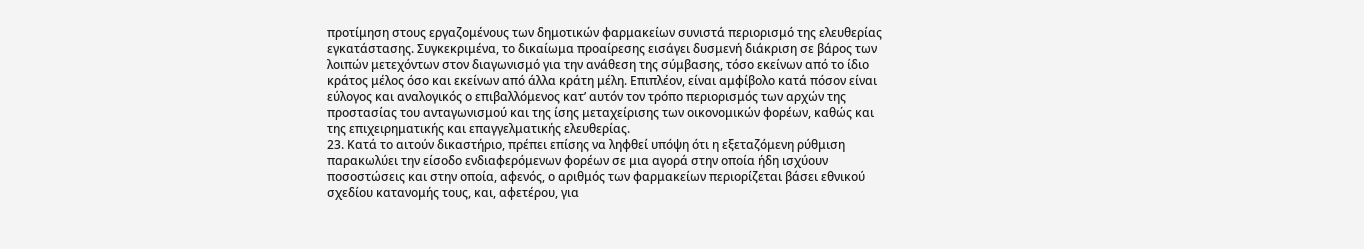προτίμηση στους εργαζομένους των δημοτικών φαρμακείων συνιστά περιορισμό της ελευθερίας εγκατάστασης. Συγκεκριμένα, το δικαίωμα προαίρεσης εισάγει δυσμενή διάκριση σε βάρος των λοιπών μετεχόντων στον διαγωνισμό για την ανάθεση της σύμβασης, τόσο εκείνων από το ίδιο κράτος μέλος όσο και εκείνων από άλλα κράτη μέλη. Επιπλέον, είναι αμφίβολο κατά πόσον είναι εύλογος και αναλογικός ο επιβαλλόμενος κατ’ αυτόν τον τρόπο περιορισμός των αρχών της προστασίας του ανταγωνισμού και της ίσης μεταχείρισης των οικονομικών φορέων, καθώς και της επιχειρηματικής και επαγγελματικής ελευθερίας.
23. Κατά το αιτούν δικαστήριο, πρέπει επίσης να ληφθεί υπόψη ότι η εξεταζόμενη ρύθμιση παρακωλύει την είσοδο ενδιαφερόμενων φορέων σε μια αγορά στην οποία ήδη ισχύουν ποσοστώσεις και στην οποία, αφενός, ο αριθμός των φαρμακείων περιορίζεται βάσει εθνικού σχεδίου κατανομής τους, και, αφετέρου, για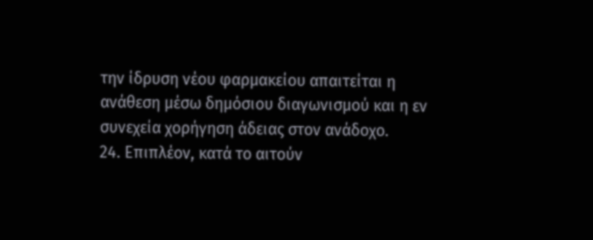την ίδρυση νέου φαρμακείου απαιτείται η ανάθεση μέσω δημόσιου διαγωνισμού και η εν συνεχεία χορήγηση άδειας στον ανάδοχο.
24. Επιπλέον, κατά το αιτούν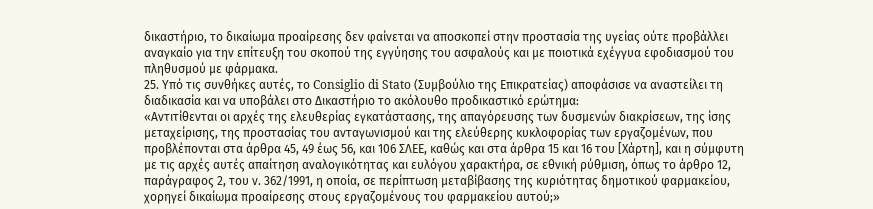δικαστήριο, το δικαίωμα προαίρεσης δεν φαίνεται να αποσκοπεί στην προστασία της υγείας ούτε προβάλλει αναγκαίο για την επίτευξη του σκοπού της εγγύησης του ασφαλούς και με ποιοτικά εχέγγυα εφοδιασμού του πληθυσμού με φάρμακα.
25. Υπό τις συνθήκες αυτές, το Consiglio di Stato (Συμβούλιο της Επικρατείας) αποφάσισε να αναστείλει τη διαδικασία και να υποβάλει στο Δικαστήριο το ακόλουθο προδικαστικό ερώτημα:
«Αντιτίθενται οι αρχές της ελευθερίας εγκατάστασης, της απαγόρευσης των δυσμενών διακρίσεων, της ίσης μεταχείρισης, της προστασίας του ανταγωνισμού και της ελεύθερης κυκλοφορίας των εργαζομένων, που προβλέπονται στα άρθρα 45, 49 έως 56, και 106 ΣΛΕΕ, καθώς και στα άρθρα 15 και 16 του [Χάρτη], και η σύμφυτη με τις αρχές αυτές απαίτηση αναλογικότητας και ευλόγου χαρακτήρα, σε εθνική ρύθμιση, όπως το άρθρο 12, παράγραφος 2, του ν. 362/1991, η οποία, σε περίπτωση μεταβίβασης της κυριότητας δημοτικού φαρμακείου, χορηγεί δικαίωμα προαίρεσης στους εργαζομένους του φαρμακείου αυτού;»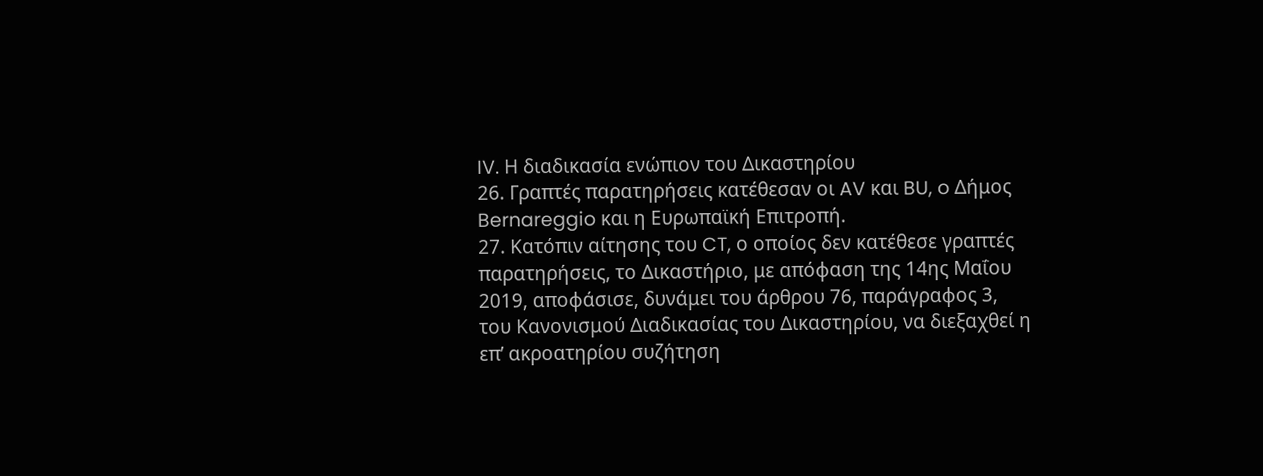IV. Η διαδικασία ενώπιον του Δικαστηρίου
26. Γραπτές παρατηρήσεις κατέθεσαν οι AV και BU, o Δήμος Bernareggio και η Ευρωπαϊκή Επιτροπή.
27. Κατόπιν αίτησης του CT, ο οποίος δεν κατέθεσε γραπτές παρατηρήσεις, το Δικαστήριο, με απόφαση της 14ης Μαΐου 2019, αποφάσισε, δυνάμει του άρθρου 76, παράγραφος 3, του Κανονισμού Διαδικασίας του Δικαστηρίου, να διεξαχθεί η επ’ ακροατηρίου συζήτηση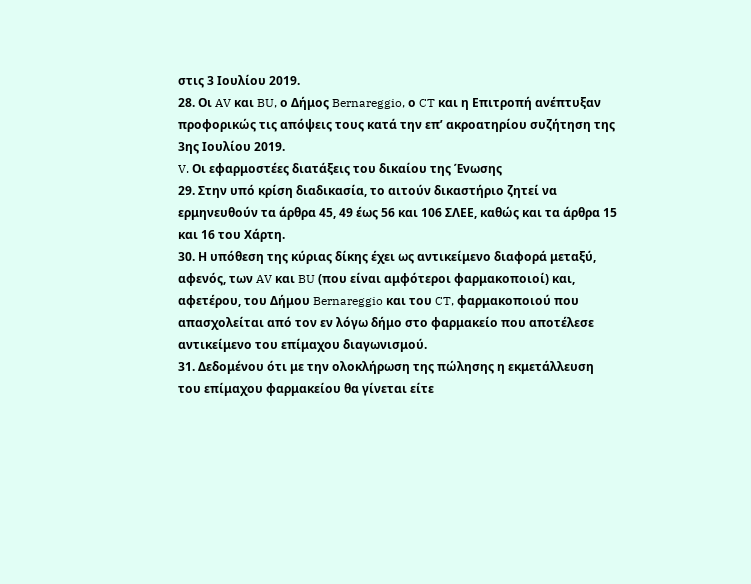στις 3 Ιουλίου 2019.
28. Οι AV και BU, ο Δήμος Bernareggio, ο CT και η Επιτροπή ανέπτυξαν προφορικώς τις απόψεις τους κατά την επ’ ακροατηρίου συζήτηση της 3ης Ιουλίου 2019.
V. Οι εφαρμοστέες διατάξεις του δικαίου της Ένωσης
29. Στην υπό κρίση διαδικασία, το αιτούν δικαστήριο ζητεί να ερμηνευθούν τα άρθρα 45, 49 έως 56 και 106 ΣΛΕΕ, καθώς και τα άρθρα 15 και 16 του Χάρτη.
30. Η υπόθεση της κύριας δίκης έχει ως αντικείμενο διαφορά μεταξύ, αφενός, των AV και BU (που είναι αμφότεροι φαρμακοποιοί) και, αφετέρου, του Δήμου Bernareggio και του CT, φαρμακοποιού που απασχολείται από τον εν λόγω δήμο στο φαρμακείο που αποτέλεσε αντικείμενο του επίμαχου διαγωνισμού.
31. Δεδομένου ότι με την ολοκλήρωση της πώλησης η εκμετάλλευση του επίμαχου φαρμακείου θα γίνεται είτε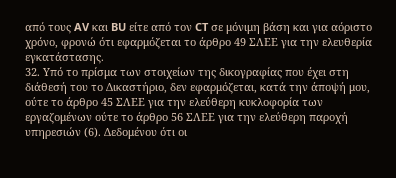από τους AV και BU είτε από τον CT σε μόνιμη βάση και για αόριστο χρόνο, φρονώ ότι εφαρμόζεται το άρθρο 49 ΣΛΕΕ για την ελευθερία εγκατάστασης.
32. Υπό το πρίσμα των στοιχείων της δικογραφίας που έχει στη διάθεσή του το Δικαστήριο, δεν εφαρμόζεται, κατά την άποψή μου, ούτε το άρθρο 45 ΣΛΕΕ για την ελεύθερη κυκλοφορία των εργαζομένων ούτε το άρθρο 56 ΣΛΕΕ για την ελεύθερη παροχή υπηρεσιών (6). Δεδομένου ότι οι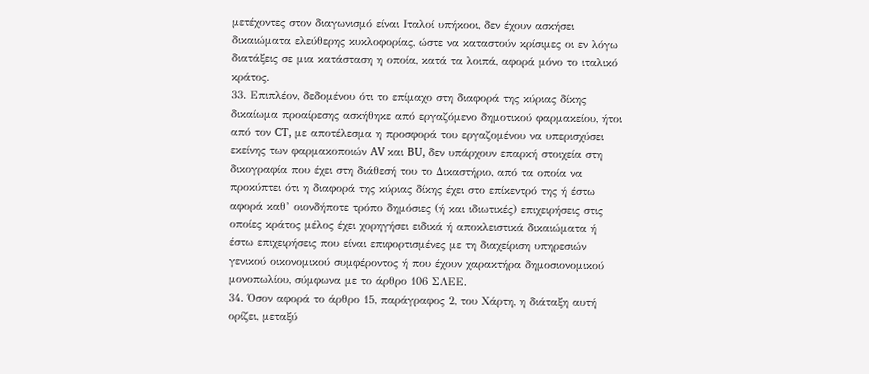μετέχοντες στον διαγωνισμό είναι Ιταλοί υπήκοοι, δεν έχουν ασκήσει δικαιώματα ελεύθερης κυκλοφορίας, ώστε να καταστούν κρίσιμες οι εν λόγω διατάξεις σε μια κατάσταση η οποία, κατά τα λοιπά, αφορά μόνο το ιταλικό κράτος.
33. Επιπλέον, δεδομένου ότι το επίμαχο στη διαφορά της κύριας δίκης δικαίωμα προαίρεσης ασκήθηκε από εργαζόμενο δημοτικού φαρμακείου, ήτοι από τον CT, με αποτέλεσμα η προσφορά του εργαζομένου να υπερισχύσει εκείνης των φαρμακοποιών AV και BU, δεν υπάρχουν επαρκή στοιχεία στη δικογραφία που έχει στη διάθεσή του το Δικαστήριο, από τα οποία να προκύπτει ότι η διαφορά της κύριας δίκης έχει στο επίκεντρό της ή έστω αφορά καθ’ οιονδήποτε τρόπο δημόσιες (ή και ιδιωτικές) επιχειρήσεις στις οποίες κράτος μέλος έχει χορηγήσει ειδικά ή αποκλειστικά δικαιώματα ή έστω επιχειρήσεις που είναι επιφορτισμένες με τη διαχείριση υπηρεσιών γενικού οικονομικού συμφέροντος ή που έχουν χαρακτήρα δημοσιονομικού μονοπωλίου, σύμφωνα με το άρθρο 106 ΣΛΕΕ.
34. Όσον αφορά το άρθρο 15, παράγραφος 2, του Χάρτη, η διάταξη αυτή ορίζει, μεταξύ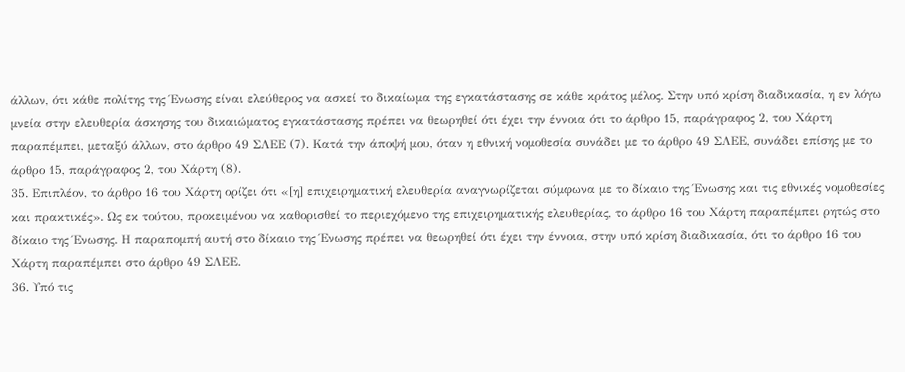άλλων, ότι κάθε πολίτης της Ένωσης είναι ελεύθερος να ασκεί το δικαίωμα της εγκατάστασης σε κάθε κράτος μέλος. Στην υπό κρίση διαδικασία, η εν λόγω μνεία στην ελευθερία άσκησης του δικαιώματος εγκατάστασης πρέπει να θεωρηθεί ότι έχει την έννοια ότι το άρθρο 15, παράγραφος 2, του Χάρτη παραπέμπει, μεταξύ άλλων, στο άρθρο 49 ΣΛΕΕ (7). Κατά την άποψή μου, όταν η εθνική νομοθεσία συνάδει με το άρθρο 49 ΣΛΕΕ, συνάδει επίσης με το άρθρο 15, παράγραφος 2, του Χάρτη (8).
35. Επιπλέον, το άρθρο 16 του Χάρτη ορίζει ότι «[η] επιχειρηματική ελευθερία αναγνωρίζεται σύμφωνα με το δίκαιο της Ένωσης και τις εθνικές νομοθεσίες και πρακτικές». Ως εκ τούτου, προκειμένου να καθορισθεί το περιεχόμενο της επιχειρηματικής ελευθερίας, το άρθρο 16 του Χάρτη παραπέμπει ρητώς στο δίκαιο της Ένωσης. Η παραπομπή αυτή στο δίκαιο της Ένωσης πρέπει να θεωρηθεί ότι έχει την έννοια, στην υπό κρίση διαδικασία, ότι το άρθρο 16 του Χάρτη παραπέμπει στο άρθρο 49 ΣΛΕΕ.
36. Υπό τις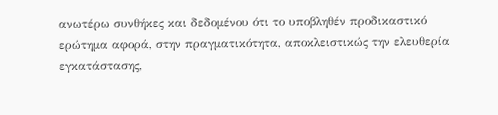ανωτέρω συνθήκες και δεδομένου ότι το υποβληθέν προδικαστικό ερώτημα αφορά, στην πραγματικότητα, αποκλειστικώς την ελευθερία εγκατάστασης,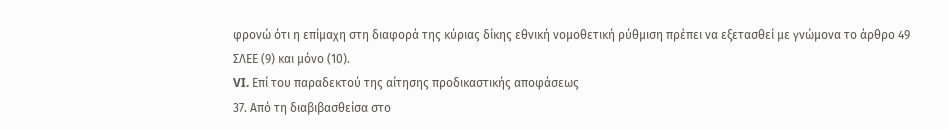φρονώ ότι η επίμαχη στη διαφορά της κύριας δίκης εθνική νομοθετική ρύθμιση πρέπει να εξετασθεί με γνώμονα το άρθρο 49 ΣΛΕΕ (9) και μόνο (10).
VI. Επί του παραδεκτού της αίτησης προδικαστικής αποφάσεως
37. Από τη διαβιβασθείσα στο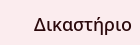Δικαστήριο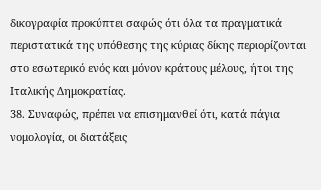δικογραφία προκύπτει σαφώς ότι όλα τα πραγματικά περιστατικά της υπόθεσης της κύριας δίκης περιορίζονται στο εσωτερικό ενός και μόνον κράτους μέλους, ήτοι της Ιταλικής Δημοκρατίας.
38. Συναφώς, πρέπει να επισημανθεί ότι, κατά πάγια νομολογία, οι διατάξεις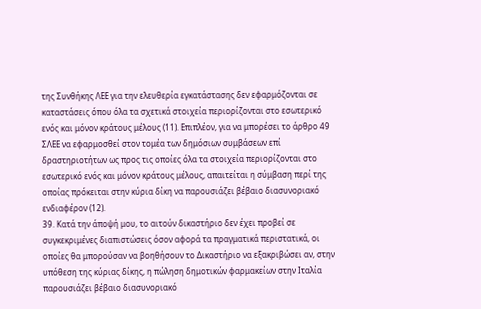της Συνθήκης ΛΕΕ για την ελευθερία εγκατάστασης δεν εφαρμόζονται σε καταστάσεις όπου όλα τα σχετικά στοιχεία περιορίζονται στο εσωτερικό ενός και μόνον κράτους μέλους (11). Επιπλέον, για να μπορέσει το άρθρο 49 ΣΛΕΕ να εφαρμοσθεί στον τομέα των δημόσιων συμβάσεων επί δραστηριοτήτων ως προς τις οποίες όλα τα στοιχεία περιορίζονται στο εσωτερικό ενός και μόνον κράτους μέλους, απαιτείται η σύμβαση περί της οποίας πρόκειται στην κύρια δίκη να παρουσιάζει βέβαιο διασυνοριακό ενδιαφέρον (12).
39. Κατά την άποψή μου, το αιτούν δικαστήριο δεν έχει προβεί σε συγκεκριμένες διαπιστώσεις όσον αφορά τα πραγματικά περιστατικά, οι οποίες θα μπορούσαν να βοηθήσουν το Δικαστήριο να εξακριβώσει αν, στην υπόθεση της κύριας δίκης, η πώληση δημοτικών φαρμακείων στην Ιταλία παρουσιάζει βέβαιο διασυνοριακό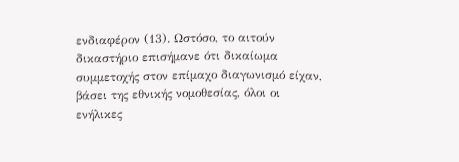ενδιαφέρον (13). Ωστόσο, το αιτούν δικαστήριο επισήμανε ότι δικαίωμα συμμετοχής στον επίμαχο διαγωνισμό είχαν, βάσει της εθνικής νομοθεσίας, όλοι οι ενήλικες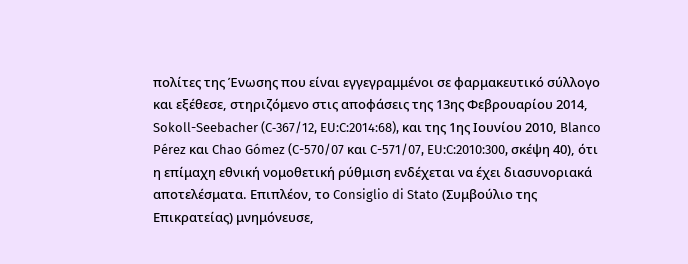πολίτες της Ένωσης που είναι εγγεγραμμένοι σε φαρμακευτικό σύλλογο και εξέθεσε, στηριζόμενο στις αποφάσεις της 13ης Φεβρουαρίου 2014, Sokoll-Seebacher (C‑367/12, EU:C:2014:68), και της 1ης Ιουνίου 2010, Blanco Pérez και Chao Gómez (C-570/07 και C-571/07, EU:C:2010:300, σκέψη 40), ότι η επίμαχη εθνική νομοθετική ρύθμιση ενδέχεται να έχει διασυνοριακά αποτελέσματα. Επιπλέον, το Consiglio di Stato (Συμβούλιο της Επικρατείας) μνημόνευσε,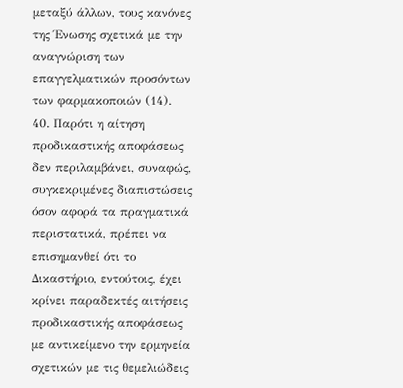μεταξύ άλλων, τους κανόνες της Ένωσης σχετικά με την αναγνώριση των επαγγελματικών προσόντων των φαρμακοποιών (14).
40. Παρότι η αίτηση προδικαστικής αποφάσεως δεν περιλαμβάνει, συναφώς, συγκεκριμένες διαπιστώσεις όσον αφορά τα πραγματικά περιστατικά, πρέπει να επισημανθεί ότι το Δικαστήριο, εντούτοις, έχει κρίνει παραδεκτές αιτήσεις προδικαστικής αποφάσεως με αντικείμενο την ερμηνεία σχετικών με τις θεμελιώδεις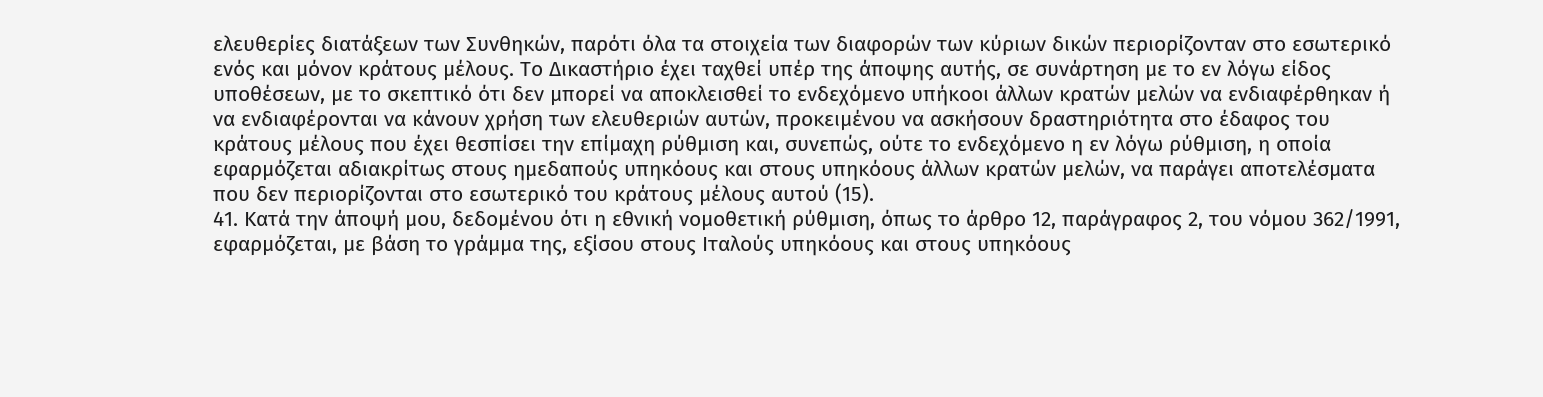ελευθερίες διατάξεων των Συνθηκών, παρότι όλα τα στοιχεία των διαφορών των κύριων δικών περιορίζονταν στο εσωτερικό ενός και μόνον κράτους μέλους. Το Δικαστήριο έχει ταχθεί υπέρ της άποψης αυτής, σε συνάρτηση με το εν λόγω είδος υποθέσεων, με το σκεπτικό ότι δεν μπορεί να αποκλεισθεί το ενδεχόμενο υπήκοοι άλλων κρατών μελών να ενδιαφέρθηκαν ή να ενδιαφέρονται να κάνουν χρήση των ελευθεριών αυτών, προκειμένου να ασκήσουν δραστηριότητα στο έδαφος του κράτους μέλους που έχει θεσπίσει την επίμαχη ρύθμιση και, συνεπώς, ούτε το ενδεχόμενο η εν λόγω ρύθμιση, η οποία εφαρμόζεται αδιακρίτως στους ημεδαπούς υπηκόους και στους υπηκόους άλλων κρατών μελών, να παράγει αποτελέσματα που δεν περιορίζονται στο εσωτερικό του κράτους μέλους αυτού (15).
41. Κατά την άποψή μου, δεδομένου ότι η εθνική νομοθετική ρύθμιση, όπως το άρθρο 12, παράγραφος 2, του νόμου 362/1991, εφαρμόζεται, με βάση το γράμμα της, εξίσου στους Ιταλούς υπηκόους και στους υπηκόους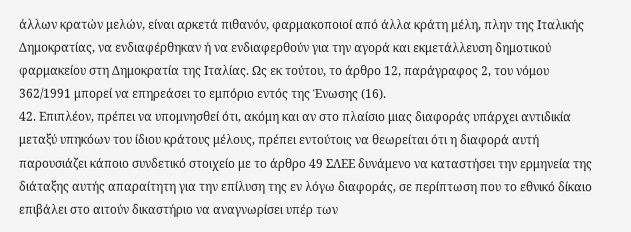άλλων κρατών μελών, είναι αρκετά πιθανόν, φαρμακοποιοί από άλλα κράτη μέλη, πλην της Ιταλικής Δημοκρατίας, να ενδιαφέρθηκαν ή να ενδιαφερθούν για την αγορά και εκμετάλλευση δημοτικού φαρμακείου στη Δημοκρατία της Ιταλίας. Ως εκ τούτου, το άρθρο 12, παράγραφος 2, του νόμου 362/1991 μπορεί να επηρεάσει το εμπόριο εντός της Ένωσης (16).
42. Επιπλέον, πρέπει να υπομνησθεί ότι, ακόμη και αν στο πλαίσιο μιας διαφοράς υπάρχει αντιδικία μεταξύ υπηκόων του ίδιου κράτους μέλους, πρέπει εντούτοις να θεωρείται ότι η διαφορά αυτή παρουσιάζει κάποιο συνδετικό στοιχείο με το άρθρο 49 ΣΛΕΕ δυνάμενο να καταστήσει την ερμηνεία της διάταξης αυτής απαραίτητη για την επίλυση της εν λόγω διαφοράς, σε περίπτωση που το εθνικό δίκαιο επιβάλει στο αιτούν δικαστήριο να αναγνωρίσει υπέρ των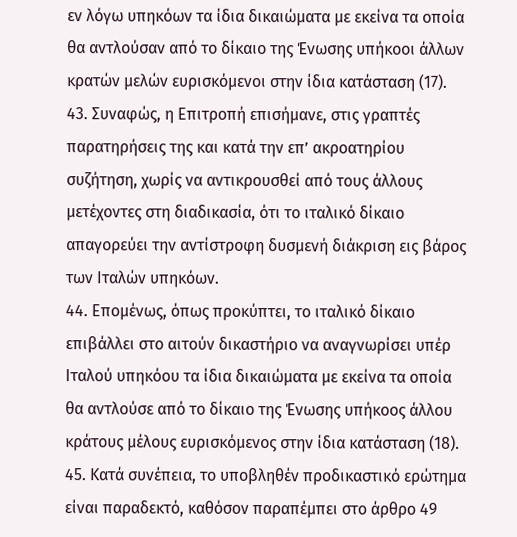εν λόγω υπηκόων τα ίδια δικαιώματα με εκείνα τα οποία θα αντλούσαν από το δίκαιο της Ένωσης υπήκοοι άλλων κρατών μελών ευρισκόμενοι στην ίδια κατάσταση (17).
43. Συναφώς, η Επιτροπή επισήμανε, στις γραπτές παρατηρήσεις της και κατά την επ’ ακροατηρίου συζήτηση, χωρίς να αντικρουσθεί από τους άλλους μετέχοντες στη διαδικασία, ότι το ιταλικό δίκαιο απαγορεύει την αντίστροφη δυσμενή διάκριση εις βάρος των Ιταλών υπηκόων.
44. Επομένως, όπως προκύπτει, το ιταλικό δίκαιο επιβάλλει στο αιτούν δικαστήριο να αναγνωρίσει υπέρ Ιταλού υπηκόου τα ίδια δικαιώματα με εκείνα τα οποία θα αντλούσε από το δίκαιο της Ένωσης υπήκοος άλλου κράτους μέλους ευρισκόμενος στην ίδια κατάσταση (18).
45. Κατά συνέπεια, το υποβληθέν προδικαστικό ερώτημα είναι παραδεκτό, καθόσον παραπέμπει στο άρθρο 49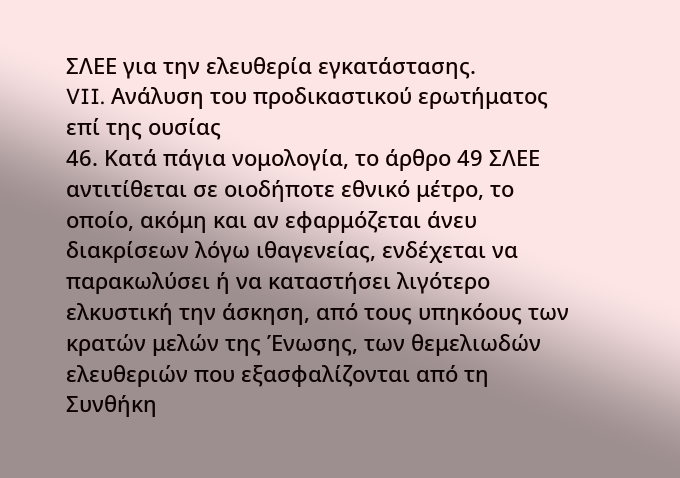ΣΛΕΕ για την ελευθερία εγκατάστασης.
VII. Ανάλυση του προδικαστικού ερωτήματος επί της ουσίας
46. Κατά πάγια νομολογία, το άρθρο 49 ΣΛΕΕ αντιτίθεται σε οιοδήποτε εθνικό μέτρο, το οποίο, ακόμη και αν εφαρμόζεται άνευ διακρίσεων λόγω ιθαγενείας, ενδέχεται να παρακωλύσει ή να καταστήσει λιγότερο ελκυστική την άσκηση, από τους υπηκόους των κρατών μελών της Ένωσης, των θεμελιωδών ελευθεριών που εξασφαλίζονται από τη Συνθήκη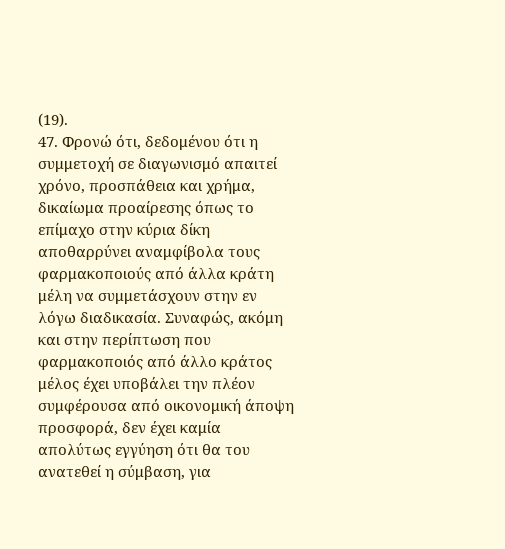(19).
47. Φρονώ ότι, δεδομένου ότι η συμμετοχή σε διαγωνισμό απαιτεί χρόνο, προσπάθεια και χρήμα, δικαίωμα προαίρεσης όπως το επίμαχο στην κύρια δίκη αποθαρρύνει αναμφίβολα τους φαρμακοποιούς από άλλα κράτη μέλη να συμμετάσχουν στην εν λόγω διαδικασία. Συναφώς, ακόμη και στην περίπτωση που φαρμακοποιός από άλλο κράτος μέλος έχει υποβάλει την πλέον συμφέρουσα από οικονομική άποψη προσφορά, δεν έχει καμία απολύτως εγγύηση ότι θα του ανατεθεί η σύμβαση, για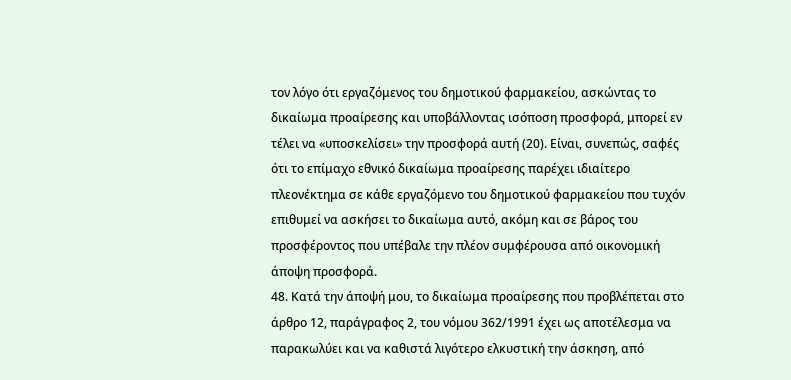τον λόγο ότι εργαζόμενος του δημοτικού φαρμακείου, ασκώντας το δικαίωμα προαίρεσης και υποβάλλοντας ισόποση προσφορά, μπορεί εν τέλει να «υποσκελίσει» την προσφορά αυτή (20). Είναι, συνεπώς, σαφές ότι το επίμαχο εθνικό δικαίωμα προαίρεσης παρέχει ιδιαίτερο πλεονέκτημα σε κάθε εργαζόμενο του δημοτικού φαρμακείου που τυχόν επιθυμεί να ασκήσει το δικαίωμα αυτό, ακόμη και σε βάρος του προσφέροντος που υπέβαλε την πλέον συμφέρουσα από οικονομική άποψη προσφορά.
48. Κατά την άποψή μου, το δικαίωμα προαίρεσης που προβλέπεται στο άρθρο 12, παράγραφος 2, του νόμου 362/1991 έχει ως αποτέλεσμα να παρακωλύει και να καθιστά λιγότερο ελκυστική την άσκηση, από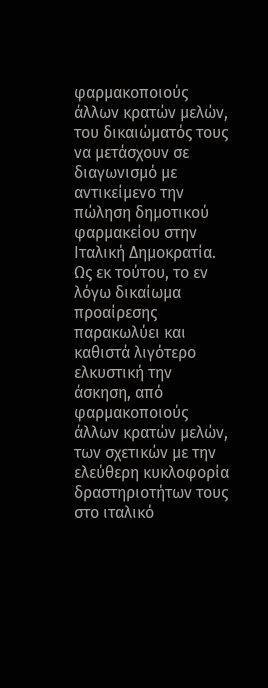φαρμακοποιούς άλλων κρατών μελών, του δικαιώματός τους να μετάσχουν σε διαγωνισμό με αντικείμενο την πώληση δημοτικού φαρμακείου στην Ιταλική Δημοκρατία. Ως εκ τούτου, το εν λόγω δικαίωμα προαίρεσης παρακωλύει και καθιστά λιγότερο ελκυστική την άσκηση, από φαρμακοποιούς άλλων κρατών μελών, των σχετικών με την ελεύθερη κυκλοφορία δραστηριοτήτων τους στο ιταλικό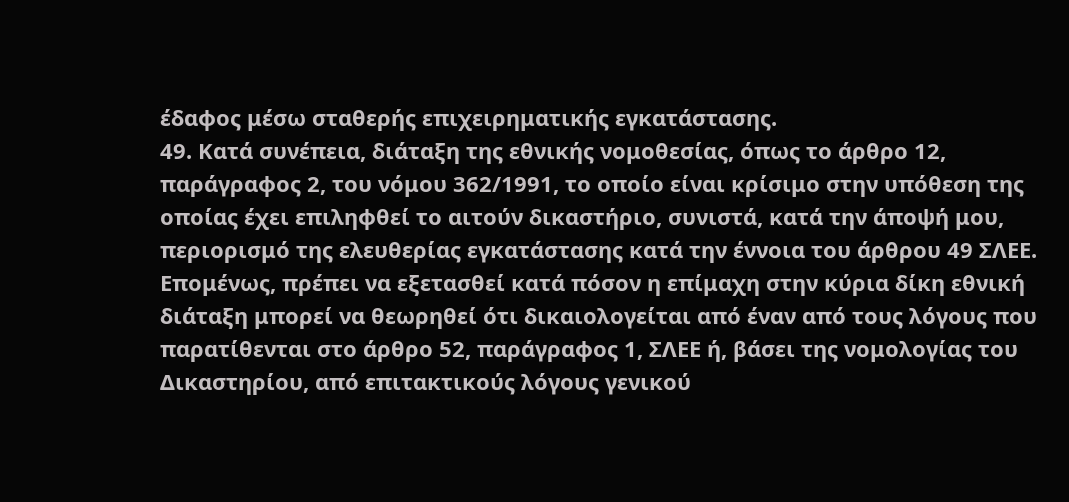έδαφος μέσω σταθερής επιχειρηματικής εγκατάστασης.
49. Κατά συνέπεια, διάταξη της εθνικής νομοθεσίας, όπως το άρθρο 12, παράγραφος 2, του νόμου 362/1991, το οποίο είναι κρίσιμο στην υπόθεση της οποίας έχει επιληφθεί το αιτούν δικαστήριο, συνιστά, κατά την άποψή μου, περιορισμό της ελευθερίας εγκατάστασης κατά την έννοια του άρθρου 49 ΣΛΕΕ. Επομένως, πρέπει να εξετασθεί κατά πόσον η επίμαχη στην κύρια δίκη εθνική διάταξη μπορεί να θεωρηθεί ότι δικαιολογείται από έναν από τους λόγους που παρατίθενται στο άρθρο 52, παράγραφος 1, ΣΛΕΕ ή, βάσει της νομολογίας του Δικαστηρίου, από επιτακτικούς λόγους γενικού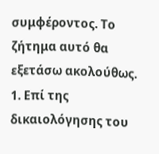συμφέροντος. Το ζήτημα αυτό θα εξετάσω ακολούθως.
1. Επί της δικαιολόγησης του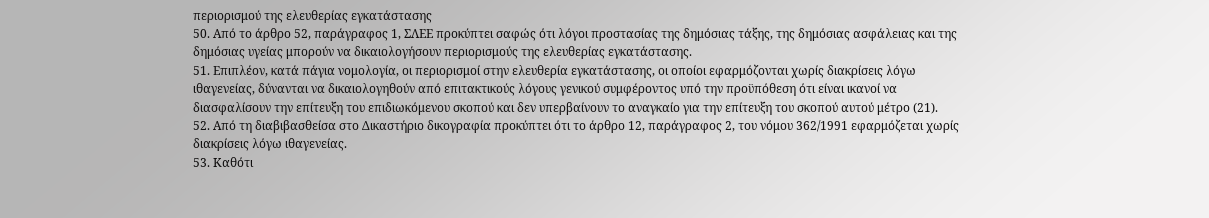περιορισμού της ελευθερίας εγκατάστασης
50. Από το άρθρο 52, παράγραφος 1, ΣΛΕΕ προκύπτει σαφώς ότι λόγοι προστασίας της δημόσιας τάξης, της δημόσιας ασφάλειας και της δημόσιας υγείας μπορούν να δικαιολογήσουν περιορισμούς της ελευθερίας εγκατάστασης.
51. Επιπλέον, κατά πάγια νομολογία, οι περιορισμοί στην ελευθερία εγκατάστασης, οι οποίοι εφαρμόζονται χωρίς διακρίσεις λόγω ιθαγενείας, δύνανται να δικαιολογηθούν από επιτακτικούς λόγους γενικού συμφέροντος υπό την προϋπόθεση ότι είναι ικανοί να διασφαλίσουν την επίτευξη του επιδιωκόμενου σκοπού και δεν υπερβαίνουν το αναγκαίο για την επίτευξη του σκοπού αυτού μέτρο (21).
52. Από τη διαβιβασθείσα στο Δικαστήριο δικογραφία προκύπτει ότι το άρθρο 12, παράγραφος 2, του νόμου 362/1991 εφαρμόζεται χωρίς διακρίσεις λόγω ιθαγενείας.
53. Καθότι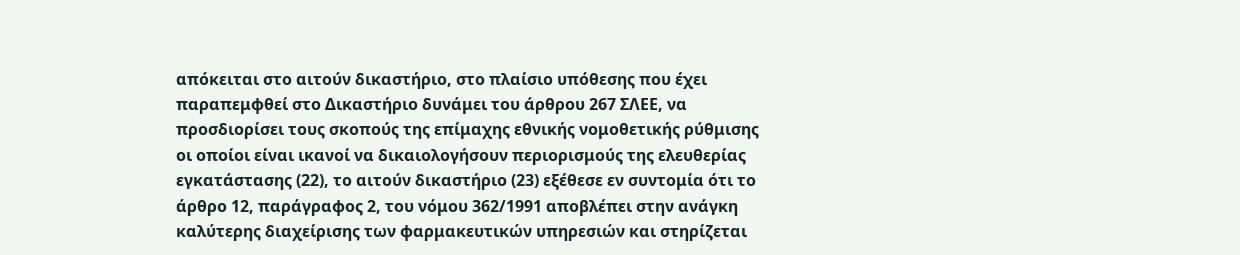απόκειται στο αιτούν δικαστήριο, στο πλαίσιο υπόθεσης που έχει παραπεμφθεί στο Δικαστήριο δυνάμει του άρθρου 267 ΣΛΕΕ, να προσδιορίσει τους σκοπούς της επίμαχης εθνικής νομοθετικής ρύθμισης οι οποίοι είναι ικανοί να δικαιολογήσουν περιορισμούς της ελευθερίας εγκατάστασης (22), το αιτούν δικαστήριο (23) εξέθεσε εν συντομία ότι το άρθρο 12, παράγραφος 2, του νόμου 362/1991 αποβλέπει στην ανάγκη καλύτερης διαχείρισης των φαρμακευτικών υπηρεσιών και στηρίζεται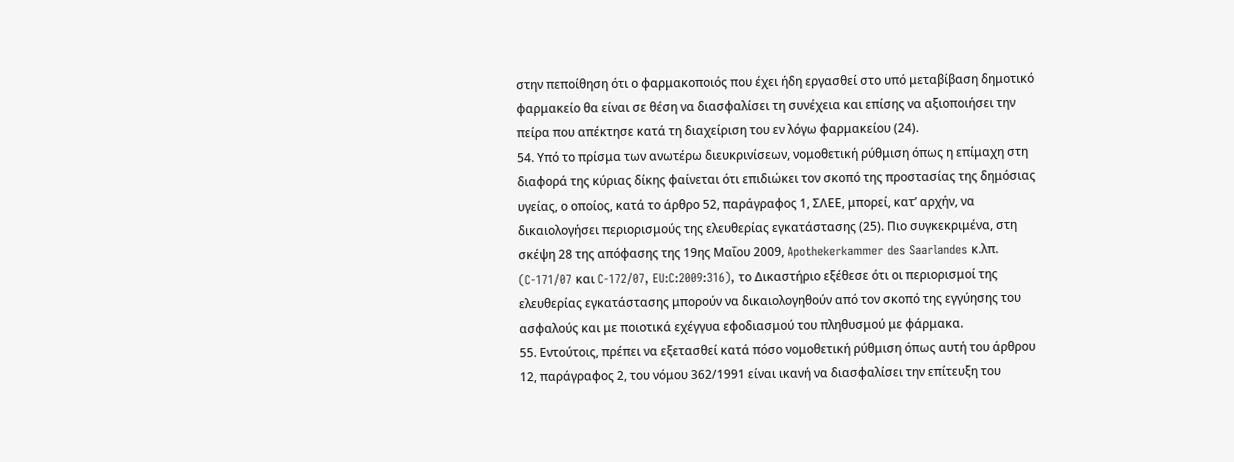στην πεποίθηση ότι ο φαρμακοποιός που έχει ήδη εργασθεί στο υπό μεταβίβαση δημοτικό φαρμακείο θα είναι σε θέση να διασφαλίσει τη συνέχεια και επίσης να αξιοποιήσει την πείρα που απέκτησε κατά τη διαχείριση του εν λόγω φαρμακείου (24).
54. Υπό το πρίσμα των ανωτέρω διευκρινίσεων, νομοθετική ρύθμιση όπως η επίμαχη στη διαφορά της κύριας δίκης φαίνεται ότι επιδιώκει τον σκοπό της προστασίας της δημόσιας υγείας, ο οποίος, κατά το άρθρο 52, παράγραφος 1, ΣΛΕΕ, μπορεί, κατ’ αρχήν, να δικαιολογήσει περιορισμούς της ελευθερίας εγκατάστασης (25). Πιο συγκεκριμένα, στη σκέψη 28 της απόφασης της 19ης Μαΐου 2009, Apothekerkammer des Saarlandes κ.λπ. (C-171/07 και C-172/07, EU:C:2009:316), το Δικαστήριο εξέθεσε ότι οι περιορισμοί της ελευθερίας εγκατάστασης μπορούν να δικαιολογηθούν από τον σκοπό της εγγύησης του ασφαλούς και με ποιοτικά εχέγγυα εφοδιασμού του πληθυσμού με φάρμακα.
55. Εντούτοις, πρέπει να εξετασθεί κατά πόσο νομοθετική ρύθμιση όπως αυτή του άρθρου 12, παράγραφος 2, του νόμου 362/1991 είναι ικανή να διασφαλίσει την επίτευξη του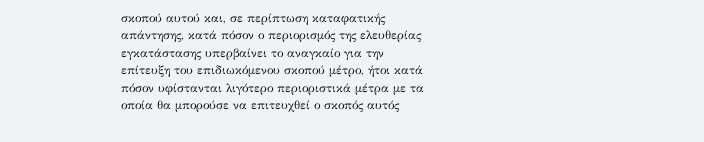σκοπού αυτού και, σε περίπτωση καταφατικής απάντησης, κατά πόσον ο περιορισμός της ελευθερίας εγκατάστασης υπερβαίνει το αναγκαίο για την επίτευξη του επιδιωκόμενου σκοπού μέτρο, ήτοι κατά πόσον υφίστανται λιγότερο περιοριστικά μέτρα με τα οποία θα μπορούσε να επιτευχθεί ο σκοπός αυτός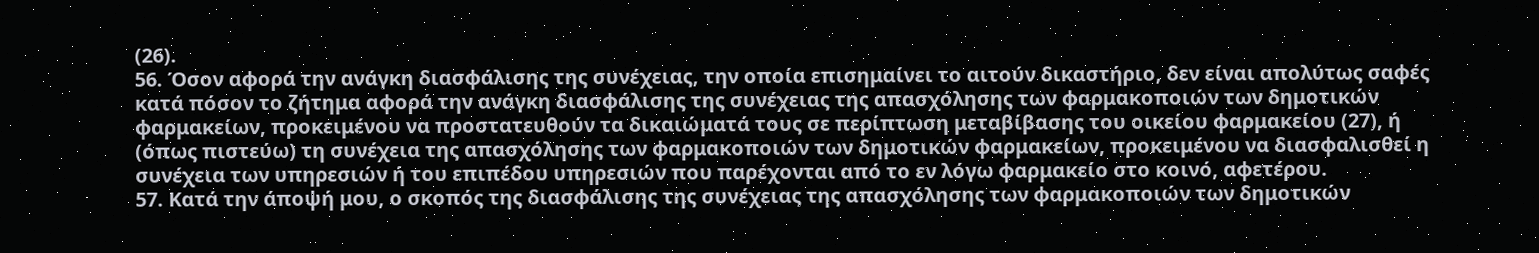(26).
56. Όσον αφορά την ανάγκη διασφάλισης της συνέχειας, την οποία επισημαίνει το αιτούν δικαστήριο, δεν είναι απολύτως σαφές κατά πόσον το ζήτημα αφορά την ανάγκη διασφάλισης της συνέχειας της απασχόλησης των φαρμακοποιών των δημοτικών φαρμακείων, προκειμένου να προστατευθούν τα δικαιώματά τους σε περίπτωση μεταβίβασης του οικείου φαρμακείου (27), ή (όπως πιστεύω) τη συνέχεια της απασχόλησης των φαρμακοποιών των δημοτικών φαρμακείων, προκειμένου να διασφαλισθεί η συνέχεια των υπηρεσιών ή του επιπέδου υπηρεσιών που παρέχονται από το εν λόγω φαρμακείο στο κοινό, αφετέρου.
57. Κατά την άποψή μου, ο σκοπός της διασφάλισης της συνέχειας της απασχόλησης των φαρμακοποιών των δημοτικών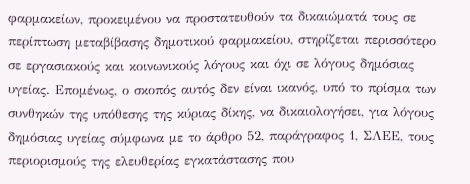φαρμακείων, προκειμένου να προστατευθούν τα δικαιώματά τους σε περίπτωση μεταβίβασης δημοτικού φαρμακείου, στηρίζεται περισσότερο σε εργασιακούς και κοινωνικούς λόγους και όχι σε λόγους δημόσιας υγείας. Επομένως, ο σκοπός αυτός δεν είναι ικανός, υπό το πρίσμα των συνθηκών της υπόθεσης της κύριας δίκης, να δικαιολογήσει, για λόγους δημόσιας υγείας σύμφωνα με το άρθρο 52, παράγραφος 1, ΣΛΕΕ, τους περιορισμούς της ελευθερίας εγκατάστασης που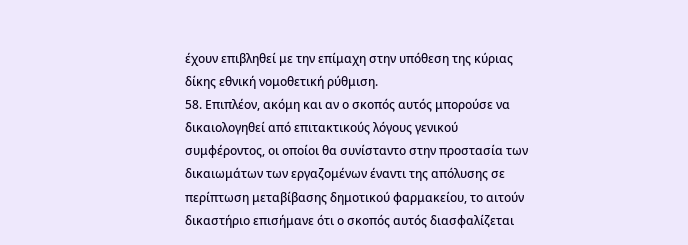έχουν επιβληθεί με την επίμαχη στην υπόθεση της κύριας δίκης εθνική νομοθετική ρύθμιση.
58. Επιπλέον, ακόμη και αν ο σκοπός αυτός μπορούσε να δικαιολογηθεί από επιτακτικούς λόγους γενικού συμφέροντος, οι οποίοι θα συνίσταντο στην προστασία των δικαιωμάτων των εργαζομένων έναντι της απόλυσης σε περίπτωση μεταβίβασης δημοτικού φαρμακείου, το αιτούν δικαστήριο επισήμανε ότι ο σκοπός αυτός διασφαλίζεται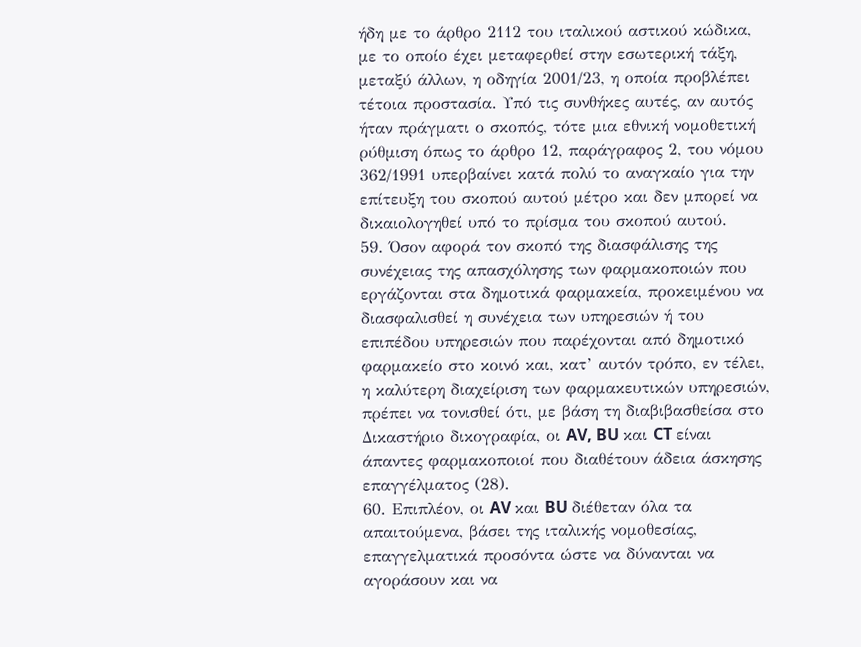ήδη με το άρθρο 2112 του ιταλικού αστικού κώδικα, με το οποίο έχει μεταφερθεί στην εσωτερική τάξη, μεταξύ άλλων, η οδηγία 2001/23, η οποία προβλέπει τέτοια προστασία. Υπό τις συνθήκες αυτές, αν αυτός ήταν πράγματι ο σκοπός, τότε μια εθνική νομοθετική ρύθμιση όπως το άρθρο 12, παράγραφος 2, του νόμου 362/1991 υπερβαίνει κατά πολύ το αναγκαίο για την επίτευξη του σκοπού αυτού μέτρο και δεν μπορεί να δικαιολογηθεί υπό το πρίσμα του σκοπού αυτού.
59. Όσον αφορά τον σκοπό της διασφάλισης της συνέχειας της απασχόλησης των φαρμακοποιών που εργάζονται στα δημοτικά φαρμακεία, προκειμένου να διασφαλισθεί η συνέχεια των υπηρεσιών ή του επιπέδου υπηρεσιών που παρέχονται από δημοτικό φαρμακείο στο κοινό και, κατ’ αυτόν τρόπο, εν τέλει, η καλύτερη διαχείριση των φαρμακευτικών υπηρεσιών, πρέπει να τονισθεί ότι, με βάση τη διαβιβασθείσα στο Δικαστήριο δικογραφία, οι AV, BU και CT είναι άπαντες φαρμακοποιοί που διαθέτουν άδεια άσκησης επαγγέλματος (28).
60. Επιπλέον, οι AV και BU διέθεταν όλα τα απαιτούμενα, βάσει της ιταλικής νομοθεσίας, επαγγελματικά προσόντα ώστε να δύνανται να αγοράσουν και να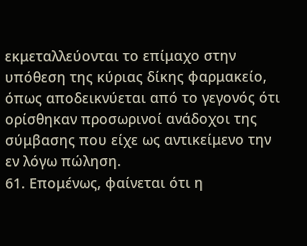εκμεταλλεύονται το επίμαχο στην υπόθεση της κύριας δίκης φαρμακείο, όπως αποδεικνύεται από το γεγονός ότι ορίσθηκαν προσωρινοί ανάδοχοι της σύμβασης που είχε ως αντικείμενο την εν λόγω πώληση.
61. Επομένως, φαίνεται ότι η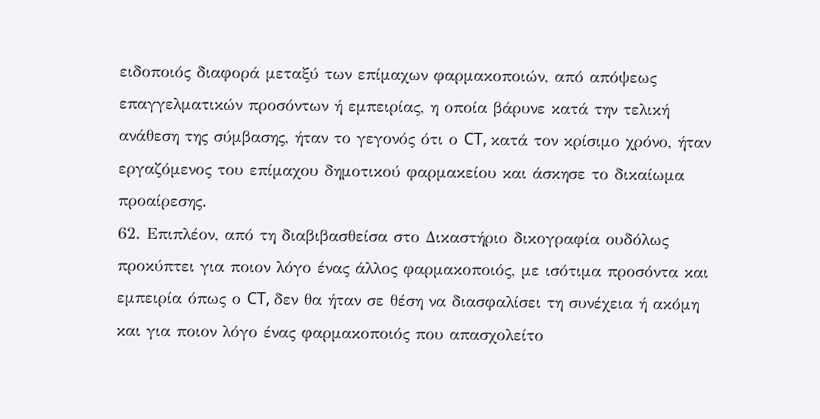ειδοποιός διαφορά μεταξύ των επίμαχων φαρμακοποιών, από απόψεως επαγγελματικών προσόντων ή εμπειρίας, η οποία βάρυνε κατά την τελική ανάθεση της σύμβασης, ήταν το γεγονός ότι ο CT, κατά τον κρίσιμο χρόνο, ήταν εργαζόμενος του επίμαχου δημοτικού φαρμακείου και άσκησε το δικαίωμα προαίρεσης.
62. Επιπλέον, από τη διαβιβασθείσα στο Δικαστήριο δικογραφία ουδόλως προκύπτει για ποιον λόγο ένας άλλος φαρμακοποιός, με ισότιμα προσόντα και εμπειρία όπως ο CT, δεν θα ήταν σε θέση να διασφαλίσει τη συνέχεια ή ακόμη και για ποιον λόγο ένας φαρμακοποιός που απασχολείτο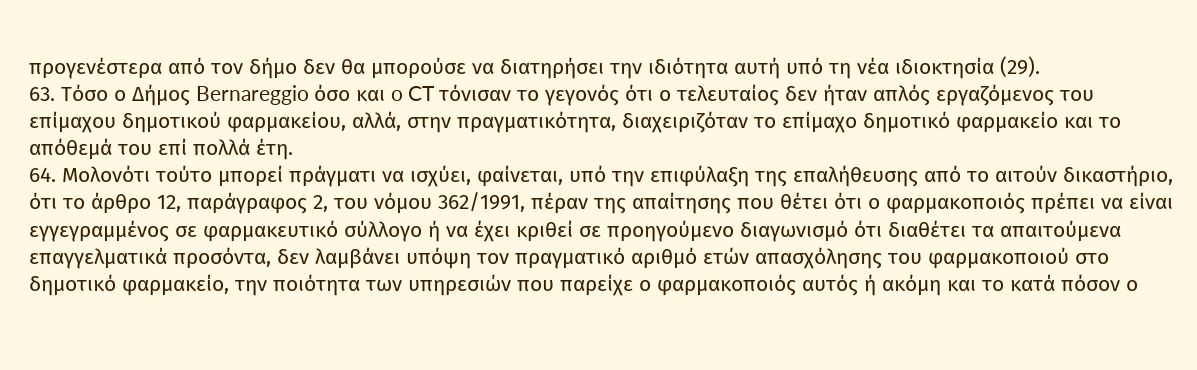προγενέστερα από τον δήμο δεν θα μπορούσε να διατηρήσει την ιδιότητα αυτή υπό τη νέα ιδιοκτησία (29).
63. Τόσο ο Δήμος Bernareggio όσο και o CT τόνισαν το γεγονός ότι ο τελευταίος δεν ήταν απλός εργαζόμενος του επίμαχου δημοτικού φαρμακείου, αλλά, στην πραγματικότητα, διαχειριζόταν το επίμαχο δημοτικό φαρμακείο και το απόθεμά του επί πολλά έτη.
64. Μολονότι τούτο μπορεί πράγματι να ισχύει, φαίνεται, υπό την επιφύλαξη της επαλήθευσης από το αιτούν δικαστήριο, ότι το άρθρο 12, παράγραφος 2, του νόμου 362/1991, πέραν της απαίτησης που θέτει ότι ο φαρμακοποιός πρέπει να είναι εγγεγραμμένος σε φαρμακευτικό σύλλογο ή να έχει κριθεί σε προηγούμενο διαγωνισμό ότι διαθέτει τα απαιτούμενα επαγγελματικά προσόντα, δεν λαμβάνει υπόψη τον πραγματικό αριθμό ετών απασχόλησης του φαρμακοποιού στο δημοτικό φαρμακείο, την ποιότητα των υπηρεσιών που παρείχε ο φαρμακοποιός αυτός ή ακόμη και το κατά πόσον ο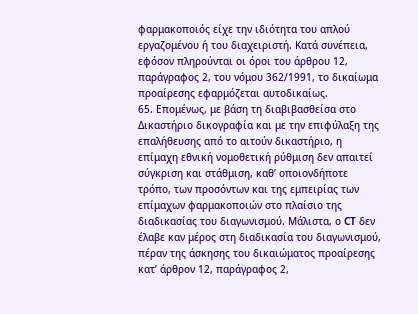φαρμακοποιός είχε την ιδιότητα του απλού εργαζομένου ή του διαχειριστή. Κατά συνέπεια, εφόσον πληρούνται οι όροι του άρθρου 12, παράγραφος 2, του νόμου 362/1991, το δικαίωμα προαίρεσης εφαρμόζεται αυτοδικαίως.
65. Επομένως, με βάση τη διαβιβασθείσα στο Δικαστήριο δικογραφία και με την επιφύλαξη της επαλήθευσης από το αιτούν δικαστήριο, η επίμαχη εθνική νομοθετική ρύθμιση δεν απαιτεί σύγκριση και στάθμιση, καθ’ οποιονδήποτε τρόπο, των προσόντων και της εμπειρίας των επίμαχων φαρμακοποιών στο πλαίσιο της διαδικασίας του διαγωνισμού. Μάλιστα, ο CT δεν έλαβε καν μέρος στη διαδικασία του διαγωνισμού, πέραν της άσκησης του δικαιώματος προαίρεσης κατ’ άρθρον 12, παράγραφος 2,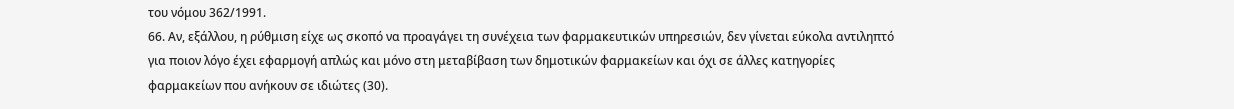του νόμου 362/1991.
66. Αν, εξάλλου, η ρύθμιση είχε ως σκοπό να προαγάγει τη συνέχεια των φαρμακευτικών υπηρεσιών, δεν γίνεται εύκολα αντιληπτό για ποιον λόγο έχει εφαρμογή απλώς και μόνο στη μεταβίβαση των δημοτικών φαρμακείων και όχι σε άλλες κατηγορίες φαρμακείων που ανήκουν σε ιδιώτες (30).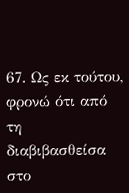67. Ως εκ τούτου, φρονώ ότι από τη διαβιβασθείσα στο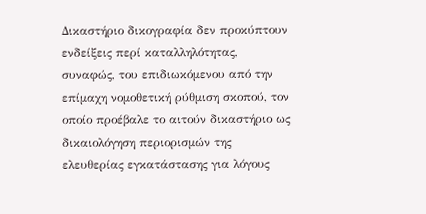Δικαστήριο δικογραφία δεν προκύπτουν ενδείξεις περί καταλληλότητας, συναφώς, του επιδιωκόμενου από την επίμαχη νομοθετική ρύθμιση σκοπού, τον οποίο προέβαλε το αιτούν δικαστήριο ως δικαιολόγηση περιορισμών της ελευθερίας εγκατάστασης για λόγους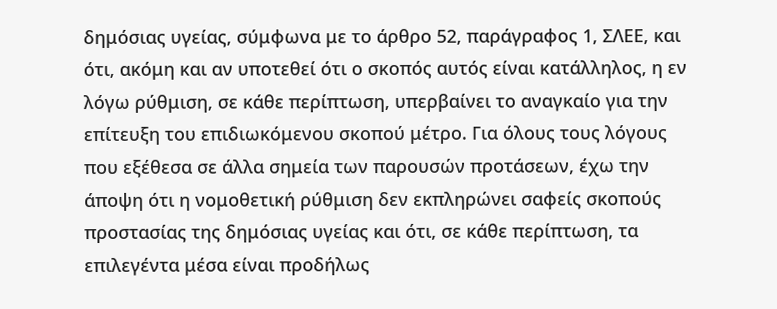δημόσιας υγείας, σύμφωνα με το άρθρο 52, παράγραφος 1, ΣΛΕΕ, και ότι, ακόμη και αν υποτεθεί ότι ο σκοπός αυτός είναι κατάλληλος, η εν λόγω ρύθμιση, σε κάθε περίπτωση, υπερβαίνει το αναγκαίο για την επίτευξη του επιδιωκόμενου σκοπού μέτρο. Για όλους τους λόγους που εξέθεσα σε άλλα σημεία των παρουσών προτάσεων, έχω την άποψη ότι η νομοθετική ρύθμιση δεν εκπληρώνει σαφείς σκοπούς προστασίας της δημόσιας υγείας και ότι, σε κάθε περίπτωση, τα επιλεγέντα μέσα είναι προδήλως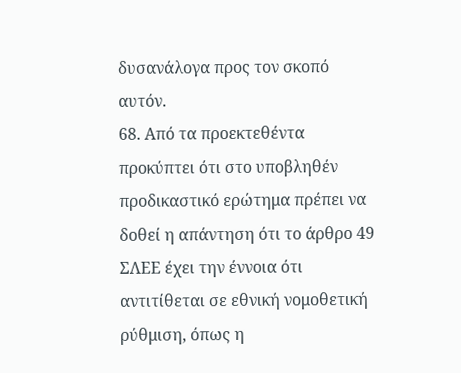δυσανάλογα προς τον σκοπό αυτόν.
68. Από τα προεκτεθέντα προκύπτει ότι στο υποβληθέν προδικαστικό ερώτημα πρέπει να δοθεί η απάντηση ότι το άρθρο 49 ΣΛΕΕ έχει την έννοια ότι αντιτίθεται σε εθνική νομοθετική ρύθμιση, όπως η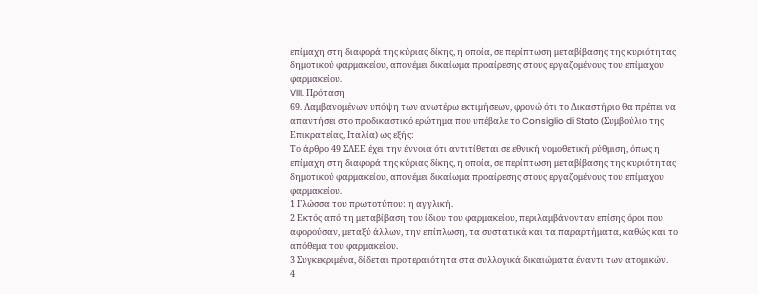επίμαχη στη διαφορά της κύριας δίκης, η οποία, σε περίπτωση μεταβίβασης της κυριότητας δημοτικού φαρμακείου, απονέμει δικαίωμα προαίρεσης στους εργαζομένους του επίμαχου φαρμακείου.
VIII. Πρόταση
69. Λαμβανομένων υπόψη των ανωτέρω εκτιμήσεων, φρονώ ότι το Δικαστήριο θα πρέπει να απαντήσει στο προδικαστικό ερώτημα που υπέβαλε το Consiglio di Stato (Συμβούλιο της Επικρατείας, Ιταλία) ως εξής:
Το άρθρο 49 ΣΛΕΕ έχει την έννοια ότι αντιτίθεται σε εθνική νομοθετική ρύθμιση, όπως η επίμαχη στη διαφορά της κύριας δίκης, η οποία, σε περίπτωση μεταβίβασης της κυριότητας δημοτικού φαρμακείου, απονέμει δικαίωμα προαίρεσης στους εργαζομένους του επίμαχου φαρμακείου.
1 Γλώσσα του πρωτοτύπου: η αγγλική.
2 Εκτός από τη μεταβίβαση του ίδιου του φαρμακείου, περιλαμβάνονταν επίσης όροι που αφορούσαν, μεταξύ άλλων, την επίπλωση, τα συστατικά και τα παραρτήματα, καθώς και το απόθεμα του φαρμακείου.
3 Συγκεκριμένα, δίδεται προτεραιότητα στα συλλογικά δικαιώματα έναντι των ατομικών.
4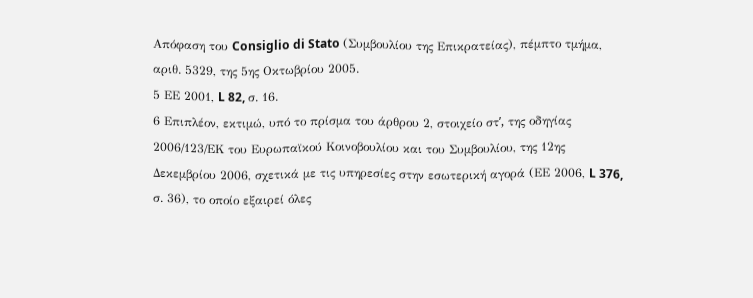Απόφαση του Consiglio di Stato (Συμβουλίου της Επικρατείας), πέμπτο τμήμα, αριθ. 5329, της 5ης Οκτωβρίου 2005.
5 ΕΕ 2001, L 82, σ. 16.
6 Επιπλέον, εκτιμώ, υπό το πρίσμα του άρθρου 2, στοιχείο στʹ, της οδηγίας 2006/123/ΕΚ του Ευρωπαϊκού Κοινοβουλίου και του Συμβουλίου, της 12ης Δεκεμβρίου 2006, σχετικά με τις υπηρεσίες στην εσωτερική αγορά (ΕΕ 2006, L 376, σ. 36), το οποίο εξαιρεί όλες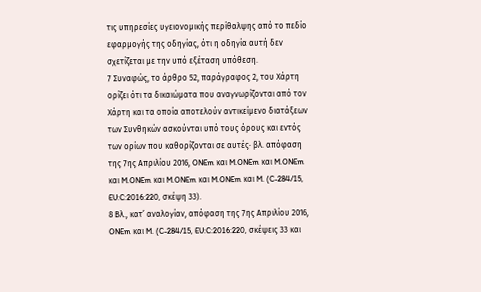τις υπηρεσίες υγειονομικής περίθαλψης από το πεδίο εφαρμογής της οδηγίας, ότι η οδηγία αυτή δεν σχετίζεται με την υπό εξέταση υπόθεση.
7 Συναφώς, το άρθρο 52, παράγραφος 2, του Χάρτη ορίζει ότι τα δικαιώματα που αναγνωρίζονται από τον Χάρτη και τα οποία αποτελούν αντικείμενο διατάξεων των Συνθηκών ασκούνται υπό τους όρους και εντός των ορίων που καθορίζονται σε αυτές· βλ. απόφαση της 7ης Απριλίου 2016, ONEm και M.ONEm και M.ONEm και M.ONEm και M.ONEm και M.ONEm και M. (C-284/15, EU:C:2016:220, σκέψη 33).
8 Βλ., κατ’ αναλογίαν, απόφαση της 7ης Απριλίου 2016, ONEm και M. (C-284/15, EU:C:2016:220, σκέψεις 33 και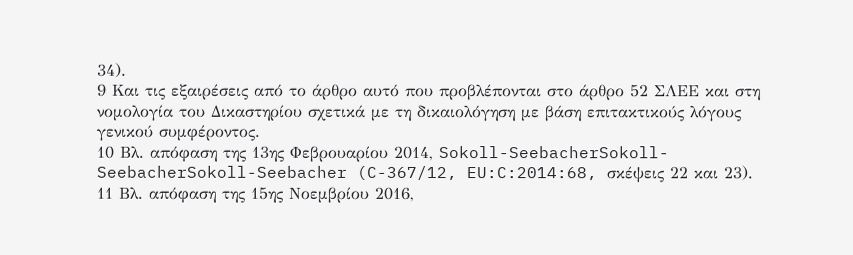34).
9 Και τις εξαιρέσεις από το άρθρο αυτό που προβλέπονται στο άρθρο 52 ΣΛΕΕ και στη νομολογία του Δικαστηρίου σχετικά με τη δικαιολόγηση με βάση επιτακτικούς λόγους γενικού συμφέροντος.
10 Βλ. απόφαση της 13ης Φεβρουαρίου 2014, Sokoll-SeebacherSokoll-SeebacherSokoll-Seebacher (C-367/12, EU:C:2014:68, σκέψεις 22 και 23).
11 Βλ. απόφαση της 15ης Νοεμβρίου 2016,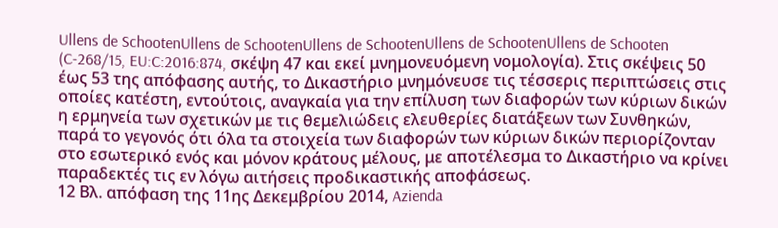Ullens de SchootenUllens de SchootenUllens de SchootenUllens de SchootenUllens de Schooten (C-268/15, EU:C:2016:874, σκέψη 47 και εκεί μνημονευόμενη νομολογία). Στις σκέψεις 50 έως 53 της απόφασης αυτής, το Δικαστήριο μνημόνευσε τις τέσσερις περιπτώσεις στις οποίες κατέστη, εντούτοις, αναγκαία για την επίλυση των διαφορών των κύριων δικών η ερμηνεία των σχετικών με τις θεμελιώδεις ελευθερίες διατάξεων των Συνθηκών, παρά το γεγονός ότι όλα τα στοιχεία των διαφορών των κύριων δικών περιορίζονταν στο εσωτερικό ενός και μόνον κράτους μέλους, με αποτέλεσμα το Δικαστήριο να κρίνει παραδεκτές τις εν λόγω αιτήσεις προδικαστικής αποφάσεως.
12 Βλ. απόφαση της 11ης Δεκεμβρίου 2014, Azienda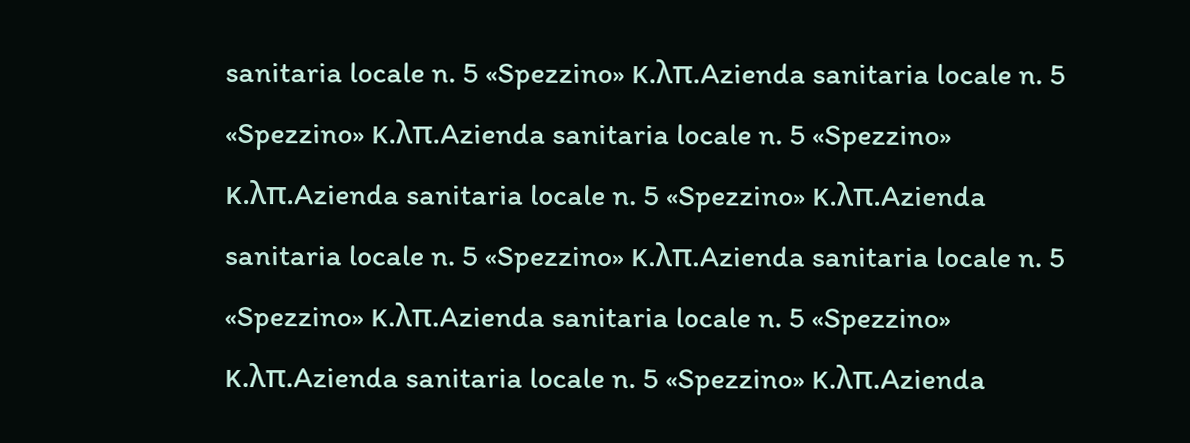sanitaria locale n. 5 «Spezzino» κ.λπ.Azienda sanitaria locale n. 5 «Spezzino» κ.λπ.Azienda sanitaria locale n. 5 «Spezzino» κ.λπ.Azienda sanitaria locale n. 5 «Spezzino» κ.λπ.Azienda sanitaria locale n. 5 «Spezzino» κ.λπ.Azienda sanitaria locale n. 5 «Spezzino» κ.λπ.Azienda sanitaria locale n. 5 «Spezzino» κ.λπ.Azienda sanitaria locale n. 5 «Spezzino» κ.λπ.Azienda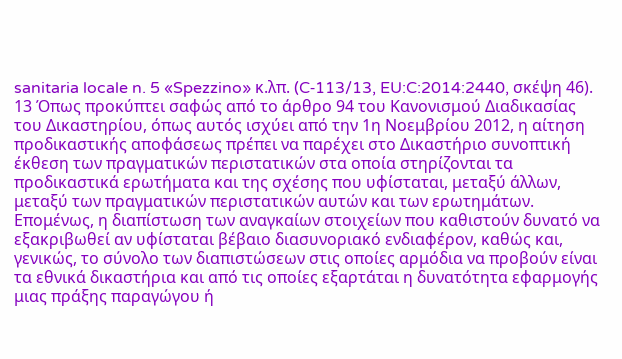sanitaria locale n. 5 «Spezzino» κ.λπ. (C‑113/13, EU:C:2014:2440, σκέψη 46).
13 Όπως προκύπτει σαφώς από το άρθρο 94 του Κανονισμού Διαδικασίας του Δικαστηρίου, όπως αυτός ισχύει από την 1η Νοεμβρίου 2012, η αίτηση προδικαστικής αποφάσεως πρέπει να παρέχει στο Δικαστήριο συνοπτική έκθεση των πραγματικών περιστατικών στα οποία στηρίζονται τα προδικαστικά ερωτήματα και της σχέσης που υφίσταται, μεταξύ άλλων, μεταξύ των πραγματικών περιστατικών αυτών και των ερωτημάτων. Επομένως, η διαπίστωση των αναγκαίων στοιχείων που καθιστούν δυνατό να εξακριβωθεί αν υφίσταται βέβαιο διασυνοριακό ενδιαφέρον, καθώς και, γενικώς, το σύνολο των διαπιστώσεων στις οποίες αρμόδια να προβούν είναι τα εθνικά δικαστήρια και από τις οποίες εξαρτάται η δυνατότητα εφαρμογής μιας πράξης παραγώγου ή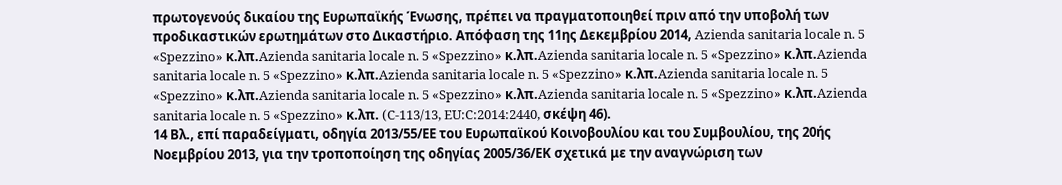πρωτογενούς δικαίου της Ευρωπαϊκής Ένωσης, πρέπει να πραγματοποιηθεί πριν από την υποβολή των προδικαστικών ερωτημάτων στο Δικαστήριο. Απόφαση της 11ης Δεκεμβρίου 2014, Azienda sanitaria locale n. 5 «Spezzino» κ.λπ.Azienda sanitaria locale n. 5 «Spezzino» κ.λπ.Azienda sanitaria locale n. 5 «Spezzino» κ.λπ.Azienda sanitaria locale n. 5 «Spezzino» κ.λπ.Azienda sanitaria locale n. 5 «Spezzino» κ.λπ.Azienda sanitaria locale n. 5 «Spezzino» κ.λπ.Azienda sanitaria locale n. 5 «Spezzino» κ.λπ.Azienda sanitaria locale n. 5 «Spezzino» κ.λπ.Azienda sanitaria locale n. 5 «Spezzino» κ.λπ. (C-113/13, EU:C:2014:2440, σκέψη 46).
14 Βλ., επί παραδείγματι, οδηγία 2013/55/ΕΕ του Ευρωπαϊκού Κοινοβουλίου και του Συμβουλίου, της 20ής Νοεμβρίου 2013, για την τροποποίηση της οδηγίας 2005/36/ΕΚ σχετικά με την αναγνώριση των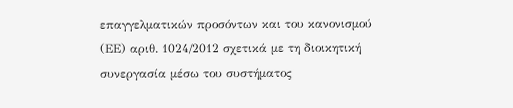επαγγελματικών προσόντων και του κανονισμού (ΕΕ) αριθ. 1024/2012 σχετικά με τη διοικητική συνεργασία μέσω του συστήματος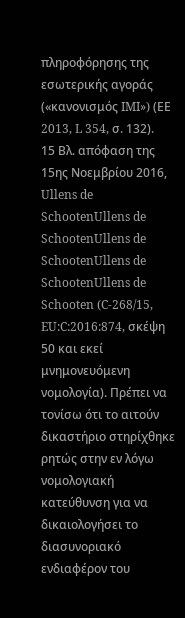πληροφόρησης της εσωτερικής αγοράς («κανονισμός IMI») (ΕΕ 2013, L 354, σ. 132).
15 Βλ. απόφαση της 15ης Νοεμβρίου 2016, Ullens de SchootenUllens de SchootenUllens de SchootenUllens de SchootenUllens de Schooten (C-268/15, EU:C:2016:874, σκέψη 50 και εκεί μνημονευόμενη νομολογία). Πρέπει να τονίσω ότι το αιτούν δικαστήριο στηρίχθηκε ρητώς στην εν λόγω νομολογιακή κατεύθυνση για να δικαιολογήσει το διασυνοριακό ενδιαφέρον του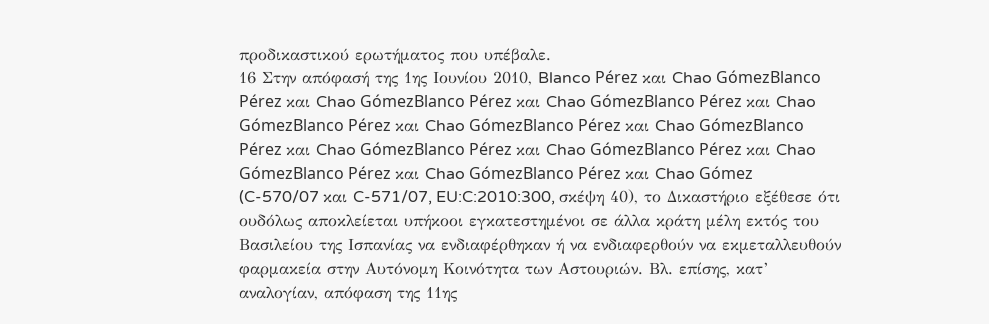προδικαστικού ερωτήματος που υπέβαλε.
16 Στην απόφασή της 1ης Ιουνίου 2010, Blanco Pérez και Chao GómezBlanco Pérez και Chao GómezBlanco Pérez και Chao GómezBlanco Pérez και Chao GómezBlanco Pérez και Chao GómezBlanco Pérez και Chao GómezBlanco Pérez και Chao GómezBlanco Pérez και Chao GómezBlanco Pérez και Chao GómezBlanco Pérez και Chao GómezBlanco Pérez και Chao Gómez (C-570/07 και C-571/07, EU:C:2010:300, σκέψη 40), το Δικαστήριο εξέθεσε ότι ουδόλως αποκλείεται υπήκοοι εγκατεστημένοι σε άλλα κράτη μέλη εκτός του Βασιλείου της Ισπανίας να ενδιαφέρθηκαν ή να ενδιαφερθούν να εκμεταλλευθούν φαρμακεία στην Αυτόνομη Κοινότητα των Αστουριών. Βλ. επίσης, κατ’ αναλογίαν, απόφαση της 11ης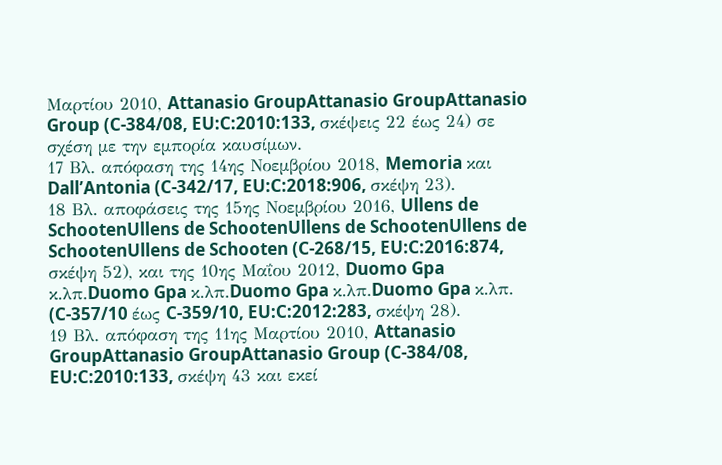Μαρτίου 2010, Attanasio GroupAttanasio GroupAttanasio Group (C-384/08, EU:C:2010:133, σκέψεις 22 έως 24) σε σχέση με την εμπορία καυσίμων.
17 Βλ. απόφαση της 14ης Νοεμβρίου 2018, Memoria και Dall’Antonia (C-342/17, EU:C:2018:906, σκέψη 23).
18 Βλ. αποφάσεις της 15ης Νοεμβρίου 2016, Ullens de SchootenUllens de SchootenUllens de SchootenUllens de SchootenUllens de Schooten (C-268/15, EU:C:2016:874, σκέψη 52), και της 10ης Μαΐου 2012, Duomo Gpa κ.λπ.Duomo Gpa κ.λπ.Duomo Gpa κ.λπ.Duomo Gpa κ.λπ. (C‑357/10 έως C-359/10, EU:C:2012:283, σκέψη 28).
19 Βλ. απόφαση της 11ης Μαρτίου 2010, Attanasio GroupAttanasio GroupAttanasio Group (C-384/08, EU:C:2010:133, σκέψη 43 και εκεί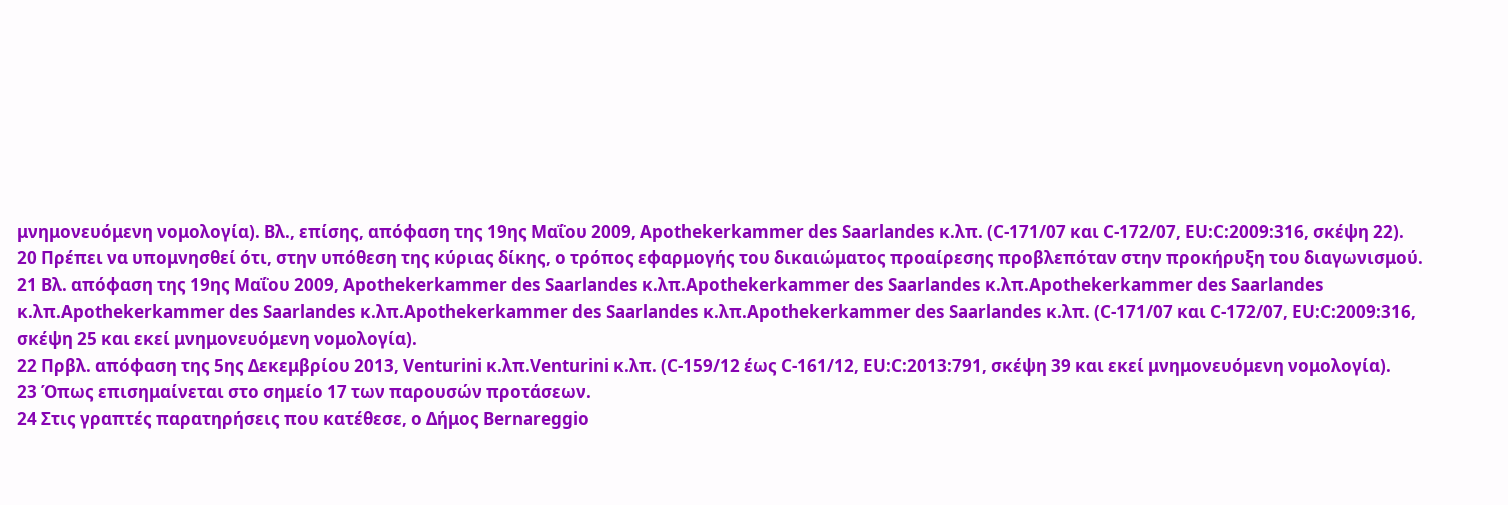μνημονευόμενη νομολογία). Βλ., επίσης, απόφαση της 19ης Μαΐου 2009, Apothekerkammer des Saarlandes κ.λπ. (C-171/07 και C-172/07, EU:C:2009:316, σκέψη 22).
20 Πρέπει να υπομνησθεί ότι, στην υπόθεση της κύριας δίκης, ο τρόπος εφαρμογής του δικαιώματος προαίρεσης προβλεπόταν στην προκήρυξη του διαγωνισμού.
21 Βλ. απόφαση της 19ης Μαΐου 2009, Apothekerkammer des Saarlandes κ.λπ.Apothekerkammer des Saarlandes κ.λπ.Apothekerkammer des Saarlandes κ.λπ.Apothekerkammer des Saarlandes κ.λπ.Apothekerkammer des Saarlandes κ.λπ.Apothekerkammer des Saarlandes κ.λπ. (C‑171/07 και C‑172/07, EU:C:2009:316, σκέψη 25 και εκεί μνημονευόμενη νομολογία).
22 Πρβλ. απόφαση της 5ης Δεκεμβρίου 2013, Venturini κ.λπ.Venturini κ.λπ. (C-159/12 έως C‑161/12, EU:C:2013:791, σκέψη 39 και εκεί μνημονευόμενη νομολογία).
23 Όπως επισημαίνεται στο σημείο 17 των παρουσών προτάσεων.
24 Στις γραπτές παρατηρήσεις που κατέθεσε, ο Δήμος Bernareggio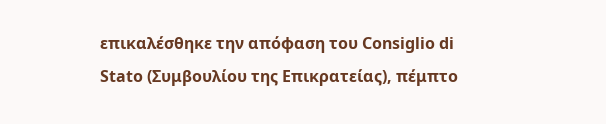επικαλέσθηκε την απόφαση του Consiglio di Stato (Συμβουλίου της Επικρατείας), πέμπτο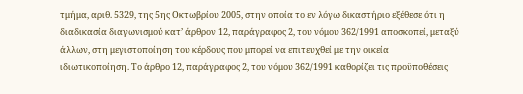τμήμα, αριθ. 5329, της 5ης Οκτωβρίου 2005, στην οποία το εν λόγω δικαστήριο εξέθεσε ότι η διαδικασία διαγωνισμού κατ’ άρθρον 12, παράγραφος 2, του νόμου 362/1991 αποσκοπεί, μεταξύ άλλων, στη μεγιστοποίηση του κέρδους που μπορεί να επιτευχθεί με την οικεία ιδιωτικοποίηση. Το άρθρο 12, παράγραφος 2, του νόμου 362/1991 καθορίζει τις προϋποθέσεις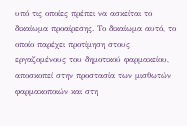υπό τις οποίες πρέπει να ασκείται το δικαίωμα προαίρεσης. Το δικαίωμα αυτό, το οποίο παρέχει προτίμηση στους εργαζομένους του δημοτικού φαρμακείου, αποσκοπεί στην προστασία των μισθωτών φαρμακοποιών και στη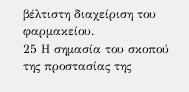βέλτιστη διαχείριση του φαρμακείου.
25 Η σημασία του σκοπού της προστασίας της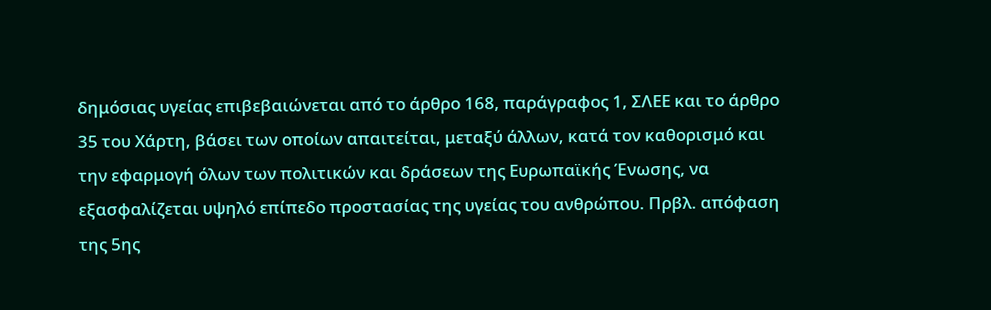δημόσιας υγείας επιβεβαιώνεται από το άρθρο 168, παράγραφος 1, ΣΛΕΕ και το άρθρο 35 του Χάρτη, βάσει των οποίων απαιτείται, μεταξύ άλλων, κατά τον καθορισμό και την εφαρμογή όλων των πολιτικών και δράσεων της Ευρωπαϊκής Ένωσης, να εξασφαλίζεται υψηλό επίπεδο προστασίας της υγείας του ανθρώπου. Πρβλ. απόφαση της 5ης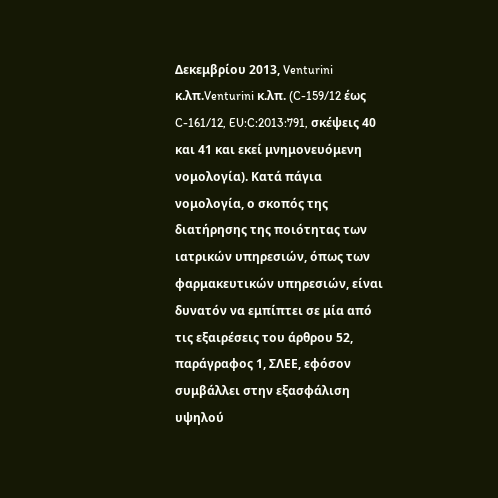Δεκεμβρίου 2013, Venturini κ.λπ.Venturini κ.λπ. (C-159/12 έως C-161/12, EU:C:2013:791, σκέψεις 40 και 41 και εκεί μνημονευόμενη νομολογία). Κατά πάγια νομολογία, ο σκοπός της διατήρησης της ποιότητας των ιατρικών υπηρεσιών, όπως των φαρμακευτικών υπηρεσιών, είναι δυνατόν να εμπίπτει σε μία από τις εξαιρέσεις του άρθρου 52, παράγραφος 1, ΣΛΕΕ, εφόσον συμβάλλει στην εξασφάλιση υψηλού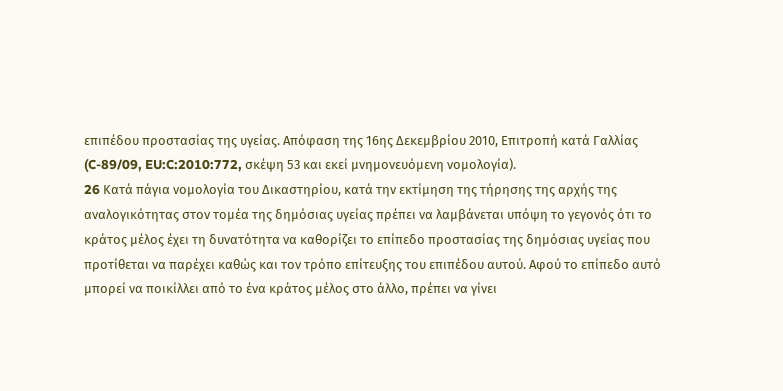επιπέδου προστασίας της υγείας. Απόφαση της 16ης Δεκεμβρίου 2010, Επιτροπή κατά Γαλλίας (C-89/09, EU:C:2010:772, σκέψη 53 και εκεί μνημονευόμενη νομολογία).
26 Kατά πάγια νομολογία του Δικαστηρίου, κατά την εκτίμηση της τήρησης της αρχής της αναλογικότητας στον τομέα της δημόσιας υγείας πρέπει να λαμβάνεται υπόψη το γεγονός ότι το κράτος μέλος έχει τη δυνατότητα να καθορίζει το επίπεδο προστασίας της δημόσιας υγείας που προτίθεται να παρέχει καθώς και τον τρόπο επίτευξης του επιπέδου αυτού. Αφού το επίπεδο αυτό μπορεί να ποικίλλει από το ένα κράτος μέλος στο άλλο, πρέπει να γίνει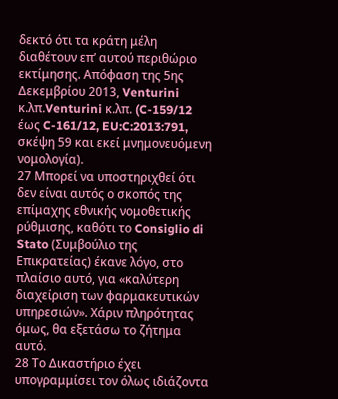δεκτό ότι τα κράτη μέλη διαθέτουν επ’ αυτού περιθώριο εκτίμησης. Απόφαση της 5ης Δεκεμβρίου 2013, Venturini κ.λπ.Venturini κ.λπ. (C-159/12 έως C-161/12, EU:C:2013:791, σκέψη 59 και εκεί μνημονευόμενη νομολογία).
27 Μπορεί να υποστηριχθεί ότι δεν είναι αυτός ο σκοπός της επίμαχης εθνικής νομοθετικής ρύθμισης, καθότι το Consiglio di Stato (Συμβούλιο της Επικρατείας) έκανε λόγο, στο πλαίσιο αυτό, για «καλύτερη διαχείριση των φαρμακευτικών υπηρεσιών». Χάριν πληρότητας όμως, θα εξετάσω το ζήτημα αυτό.
28 Το Δικαστήριο έχει υπογραμμίσει τον όλως ιδιάζοντα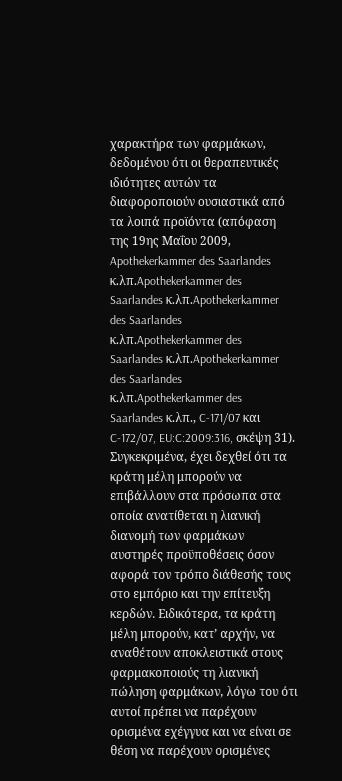χαρακτήρα των φαρμάκων, δεδομένου ότι οι θεραπευτικές ιδιότητες αυτών τα διαφοροποιούν ουσιαστικά από τα λοιπά προϊόντα (απόφαση της 19ης Μαΐου 2009, Apothekerkammer des Saarlandes κ.λπ.Apothekerkammer des Saarlandes κ.λπ.Apothekerkammer des Saarlandes κ.λπ.Apothekerkammer des Saarlandes κ.λπ.Apothekerkammer des Saarlandes κ.λπ.Apothekerkammer des Saarlandes κ.λπ., C-171/07 και C‑172/07, EU:C:2009:316, σκέψη 31). Συγκεκριμένα, έχει δεχθεί ότι τα κράτη μέλη μπορούν να επιβάλλουν στα πρόσωπα στα οποία ανατίθεται η λιανική διανομή των φαρμάκων αυστηρές προϋποθέσεις όσον αφορά τον τρόπο διάθεσής τους στο εμπόριο και την επίτευξη κερδών. Ειδικότερα, τα κράτη μέλη μπορούν, κατ’ αρχήν, να αναθέτουν αποκλειστικά στους φαρμακοποιούς τη λιανική πώληση φαρμάκων, λόγω του ότι αυτοί πρέπει να παρέχουν ορισμένα εχέγγυα και να είναι σε θέση να παρέχουν ορισμένες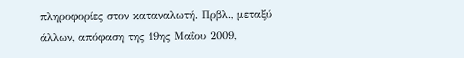πληροφορίες στον καταναλωτή. Πρβλ., μεταξύ άλλων, απόφαση της 19ης Μαΐου 2009,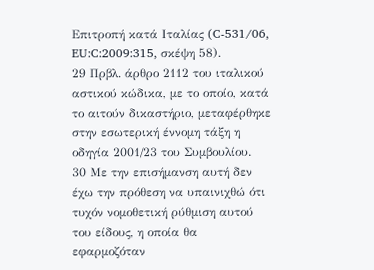Επιτροπή κατά Ιταλίας (C-531/06, EU:C:2009:315, σκέψη 58).
29 Πρβλ. άρθρο 2112 του ιταλικού αστικού κώδικα, με το οποίο, κατά το αιτούν δικαστήριο, μεταφέρθηκε στην εσωτερική έννομη τάξη η οδηγία 2001/23 του Συμβουλίου.
30 Με την επισήμανση αυτή δεν έχω την πρόθεση να υπαινιχθώ ότι τυχόν νομοθετική ρύθμιση αυτού του είδους, η οποία θα εφαρμοζόταν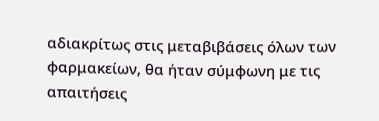αδιακρίτως στις μεταβιβάσεις όλων των φαρμακείων, θα ήταν σύμφωνη με τις απαιτήσεις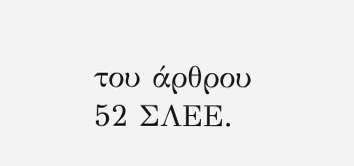του άρθρου 52 ΣΛΕΕ.